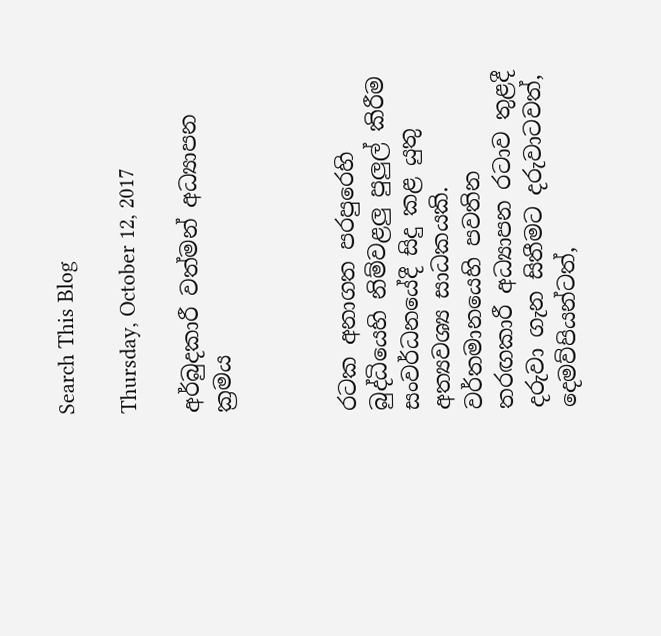Search This Blog

Thursday, October 12, 2017

අර්බුදකාරී වත්මන් අධ්‍යාපන ක්‍රමය



රටක අනාගත පරපුරෙහි බුද්ධියෙහි නිම්වළලු පුලුල් කිරීම සංවර්ධනයේදී සිදු කළ යුතු අත්‍යවශ්‍ය සාධකයකි. වර්තමානයෙහි පවතින තරඟකාරී අධ්‍යාපන රටාව තුළදී දරුවා ගැන සිතීමට දරුවාටවත්, දෙමව්පියන්ටත්,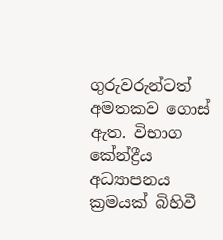ගුරුවරුන්ටත් අමතකව ගොස් ඇත. විභාග කේන්ද්‍රීය අධ්‍යාපනය ක්‍රමයක් බිහිවී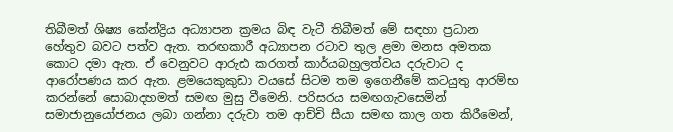තිබීමත් ශිෂ්‍ය කේන්ද්‍රිය අධ්‍යාපන ක්‍රමය බිඳ වැටී තිබීමත් මේ සඳහා ප්‍රධාන හේතුව බවට පත්ව ඇත. තරඟකාරී අධ්‍යාපන රටාව තුල ළමා මනස අමතක කොට දමා ඇත. ඒ වෙනුවට ආරුඪ කරගත් කාර්යබහුලත්වය දරුවාට ද ආරෝපණය කර ඇත. ළමයෙකුකුඩා වයසේ සිටම තම ඉගෙනීමේ කටයුතු ආරම්භ කරන්නේ සොබාදහමත් සමඟ මුසු වීමෙනි. පරිසරය සමඟගැවසෙමින් සමාජානුයෝජනය ලබා ගන්නා දරුවා තම ආච්චි සීයා සමඟ කාල ගත කිරීමෙන්,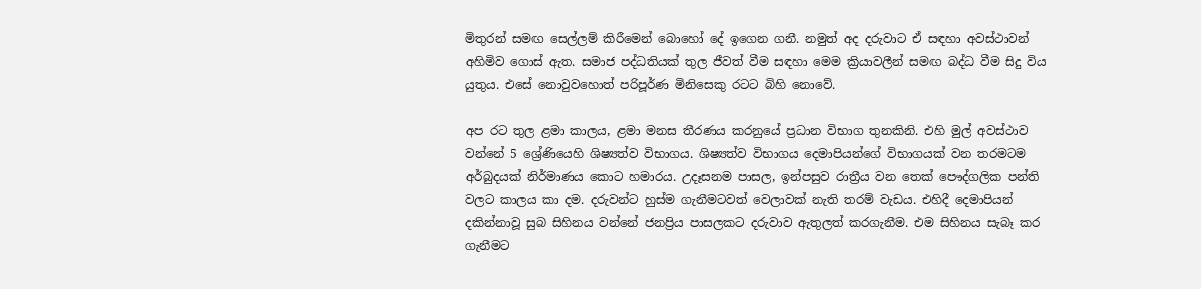මිතුරන් සමඟ සෙල්ලම් කිරීමෙන් බොහෝ දේ ඉගෙන ගනී. නමුත් අද දරුවාට ඒ සඳහා අවස්ථාවන් අහිමිව ගොස් ඇත. සමාජ පද්ධතියක් තුල ජීවත් වීම සඳහා මෙම ක්‍රියාවලීන් සමඟ බද්ධ වීම සිදු විය යුතුය. එසේ නොවුවහොත් පරිපූර්ණ මිනිසෙකු රටට බිහි නොවේ.

අප රට තුල ළමා කාලය, ළමා මනස තීරණය කරනුයේ ප්‍රධාන විභාග තුනකිනි. එහි මුල් අවස්ථාව වන්නේ 5 ශ්‍රේණියෙහි ශිෂ්‍යත්ව විභාගය. ශිෂ්‍යත්ව විභාගය දෙමාපියන්ගේ විභාගයක් වන තරමටම අර්බුදයක් නිර්මාණය කොට හමාරය. උදෑසනම පාසල, ඉන්පසුව රාත්‍රීය වන තෙක් පෞද්ගලික පන්ති වලට කාලය කා දම. දරුවන්ට හුස්ම ගැනීමටවත් වෙලාවක් නැති තරම් වැඩය. එහිදී දෙමාපියන් දකින්නාවූ සුබ සිහිනය වන්නේ ජනප්‍රිය පාසලකට දරුවාව ඇතුලත් කරගැනීම. එම සිහිනය සැබෑ කර ගැනීමට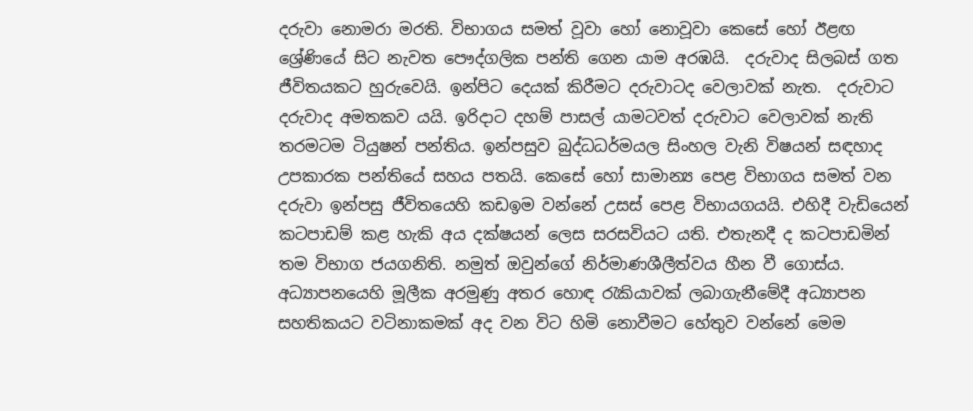දරුවා නොමරා මරති. විභාගය සමත් වූවා හෝ නොවූවා කෙසේ හෝ ඊළඟ ශ්‍රේණියේ සිට නැවත පෞද්ගලික පන්ති ගෙන යාම අරඹයි.  දරුවාද සිලබස් ගත ජීවිතයකට හුරුවෙයි. ඉන්පිට දෙයක් කිරීමට දරුවාටද වෙලාවක් නැත.  දරුවාට දරුවාද අමතකව යයි. ඉරිදාට දහම් පාසල් යාමටවත් දරුවාට වෙලාවක් නැති තරමටම ටියුෂන් පන්තිය. ඉන්පසුව බුද්ධධර්මයල සිංහල වැනි විෂයන් සඳහාද උපකාරක පන්තියේ සහය පතයි. කෙසේ හෝ සාමාන්‍ය පෙළ විභාගය සමත් වන දරුවා ඉන්පසු ජීවිතයෙහි කඩඉම වන්නේ උසස් පෙළ විභායගයයි. එහිදී වැඩියෙන් කටපාඩම් කළ හැකි අය දක්ෂයන් ලෙස සරසවියට යති. එතැනදී ද කටපාඩමින් තම විභාග ජයගනිති. නමුත් ඔවුන්ගේ නිර්මාණශීලීත්වය හීන වී ගොස්ය. අධ්‍යාපනයෙහි මූලීක අරමුණු අතර හොඳ රැකියාවක් ලබාගැනීමේදී අධ්‍යාපන සහතිකයට වටිනාකමක් අද වන විට හිමි නොවීමට හේතුව වන්නේ මෙම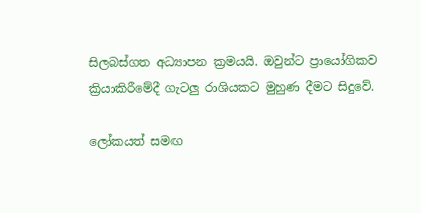සිලබස්ගත අධ්‍යාපන ක්‍රමයයි. ඔවුන්ට ප්‍රායෝගිකව ක්‍රියාකිරීමේදී ගැටලු රාශියකට මුහුණ දීමට සිදුවේ.

ලෝකයත් සමඟ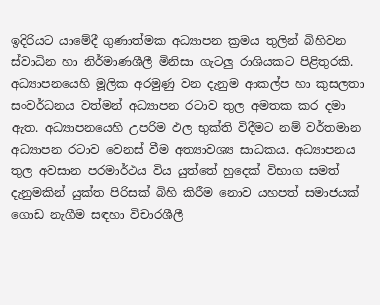ඉදිරියට යාමේදී ගුණාත්මක අධ්‍යාපන ක්‍රමය තුලින් බිහිවන ස්වාධින හා නිර්මාණශීලී මිනිසා ගැටලු රාශියකට පිළිතුරකි. අධ්‍යාපනයෙහි මූලික අරමුණු වන දැනුම ආකල්ප හා කුසලතා සංවර්ධනය වත්මන් අධ්‍යාපන රටාව තුල අමතක කර දමා ඇත. අධ්‍යාපනයෙහි උපරිම ඵල භුක්ති විදීමට නම් වර්තමාන අධ්‍යාපන රටාව වෙනස් වීම අත්‍යාවශ්‍ය සාධකය. අධ්‍යාපනය තුල අවසාන පරමාර්ථය විය යුත්තේ හුදෙක් විභාග සමත් දැනුමකින් යුක්ත පිරිසක් බිහි කිරීම නොව යහපත් සමාජයක් ගොඩ නැගීම සඳහා විචාරශීලී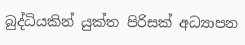බුද්ධියකින් යුක්ත පිරිසක් අධ්‍යාපන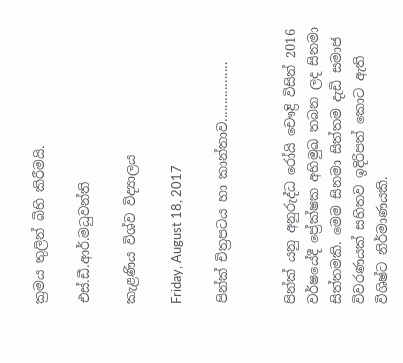ක්‍රමය තුලින් බිහි කිරීමයි.

එස්.ඩී.ආර්.මධුවන්ති

කැළණිය විශ්ව විද්‍යාලය

Friday, August 18, 2017

පින්ක් චිත්‍රපටය හා කාන්තාව.................


පින්ක් යනු අනුරුද්ධ රෝයි චෞද්‍රි විසින් 2016 වර්ෂයේදී ප්‍රේක්ෂක අභිමුඛ තබන ලද සිනමා සිත්තමකි. මෙම සිනමා සිත්තම දැඩි සමාජ විවරණයක් සහිතව ඉදිරිපත් කොට ඇති විශිෂ්ට නිර්මාණයකි.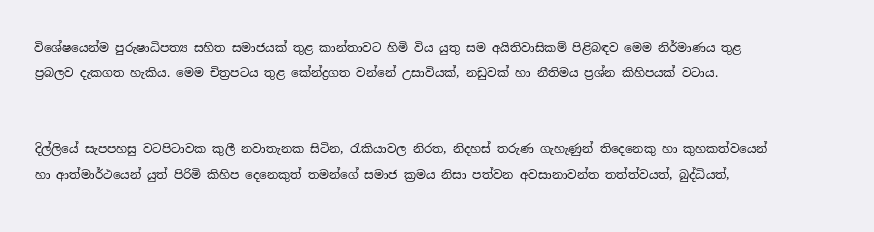විශේෂයෙන්ම පුරුෂාධිපත්‍ය සහිත සමාජයක් තුළ කාන්තාවට හිමි විය යුතු සම අයිතිවාසිකම් පිළිබඳව මෙම නිර්මාණය තුළ ප්‍රබලව දැකගත හැකිය. මෙම චිත්‍රපටය තුළ කේන්ද්‍රගත වන්නේ උසාවියක්, නඩුවක් හා නීතිමය ප්‍රශ්න කිහිපයක් වටාය.


දිල්ලියේ සැපපහසු වටපිටාවක කුලී නවාතැනක සිටින, රැකියාවල නිරත, නිදහස් තරුණ ගැහැණුන් තිදෙනෙකු හා කුහකත්වයෙන් හා ආත්මාර්ථයෙන් යුත් පිරිමි කිහිප දෙනෙකුත් තමන්ගේ සමාජ ක්‍රමය නිසා පත්වන අවසානාවන්ත තත්ත්වයත්, බුද්ධියත්,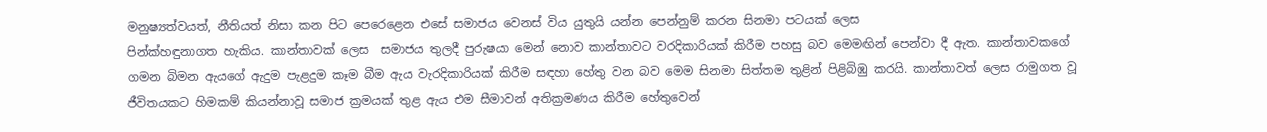මනුෂ්‍යත්වයත්, නීතියත් නිසා කන පිට පෙරෙළෙන එසේ සමාජය වෙනස් විය යුතුයි යන්න පෙන්නුම් කරන සිනමා පටයක් ලෙස
පින්ක්හඳුනාගත හැකිය. කාන්තාවක් ලෙස  සමාජය තුලදී පුරුෂයා මෙන් නොව කාන්තාවට වරදිකාරියක් කිරීම පහසු බව මෙමඟින් පෙන්වා දී ඇත. කාන්තාවකගේ ගමන බිමන ඇයගේ ඇදුම පැළදුම කෑම බීම ඇය වැරදිකාරියක් කිරීම සඳහා හේතු වන බව මෙම සිනමා සිත්තම තුළින් පිළිබිඹු කරයි. කාන්තාවත් ලෙස රාමුගත වූ ජීවිතයකට හිමකම් කියන්නාවූ සමාජ ක්‍රමයක් තුළ ඇය එම සීමාවන් අතික්‍රමණය කිරීම හේතුවෙන්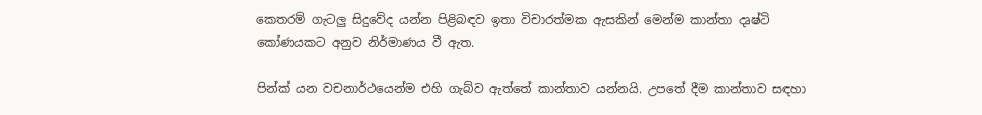කෙතරම් ගැටලු සිදුවේද යන්න පිළිබඳව ඉතා විචාරත්මක ඇසකින් මෙන්ම කාන්තා දෘෂ්ටි කෝණයකට අනුව නිර්මාණය වී ඇත.

පින්ක් යන වචනාර්ථයෙන්ම එහි ගැබ්ව ඇත්තේ කාන්තාව යන්නයි. උපතේ දීම කාන්තාව සඳහා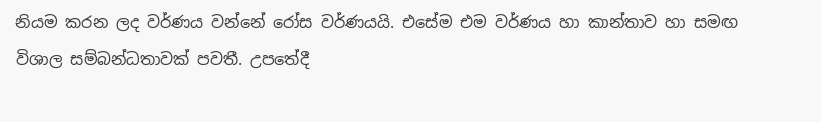නියම කරන ලද වර්ණය වන්නේ රෝස වර්ණයයි. එසේම එම වර්ණය හා කාන්තාව හා සමඟ විශාල සම්බන්ධතාවක් පවතී. උපතේදී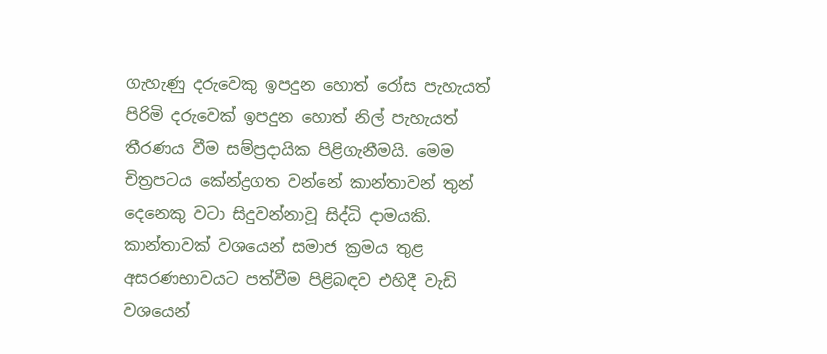ගැහැණු දරුවෙකු ඉපදුන හොත් රෝස පැහැයත් පිරිමි දරුවෙක් ඉපදුන හොත් නිල් පැහැයත් තීරණය වීම සම්ප්‍රදායික පිළිගැනීමයි. මෙම චිත්‍රපටය කේන්ද්‍රගත වන්නේ කාන්තාවන් තුන් දෙනෙකු වටා සිදුවන්නාවූ සිද්ධි දාමයකි. කාන්තාවක් වශයෙන් සමාජ ක්‍රමය තුළ අසරණභාවයට පත්වීම පිළිබඳව එහිදී වැඩි වශයෙන්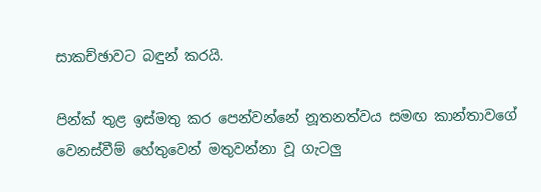සාකච්ඡාවට බඳුන් කරයි.

පින්ක් තුළ ඉස්මතු කර පෙන්වන්නේ නූතනත්වය සමඟ කාන්තාවගේ වෙනස්වීම් හේතුවෙන් මතුවන්නා වූ ගැටලු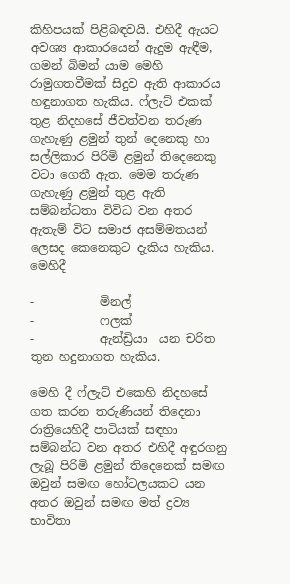කිහිපයක් පිළිබඳවයි. එහිදී ඇයට අවශ්‍ය ආකාරයෙන් ඇදුම ඇඳීම, ගමන් බිමන් යාම මෙහි රාමුගතවීමක් සිදුව ඇති ආකාරය හඳුනාගත හැකිය. ෆ්ලැට් එකක් තුළ නිදහසේ ජීවත්වන තරුණ ගැහැණු ළමුන් තුන් දෙනෙකු හා සල්ලිකාර පිරිමි ළමුන් තිදෙනෙකු වටා ගෙතී ඇත. මෙම තරුණ ගැහැණු ළමුන් තුළ ඇති සම්බන්ධතා විවිධ වන අතර ඇතැම් විට සමාජ අසම්මතයන් ලෙසද කෙනෙකුට දැකිය හැකිය. මෙහිදී

-           මිනල්
-           ෆලක්
-           ඇන්ඩ්‍රියා  යන චරිත තුන හදුනාගත හැකිය.

මෙහි දී ෆ්ලැට් එකෙහි නිදහසේ ගත කරන තරුණියන් තිදෙනා රාත්‍රියෙහිදී පාටියක් සඳහා සම්බන්ධ වන අතර එහිදී අඳුරගනු ලැබූ පිරිමි ළමුන් තිදෙනෙක් සමඟ ඔවුන් සමඟ හෝටලයකට යන අතර ඔවුන් සමඟ මත් ද්‍රව්‍ය භාවිතා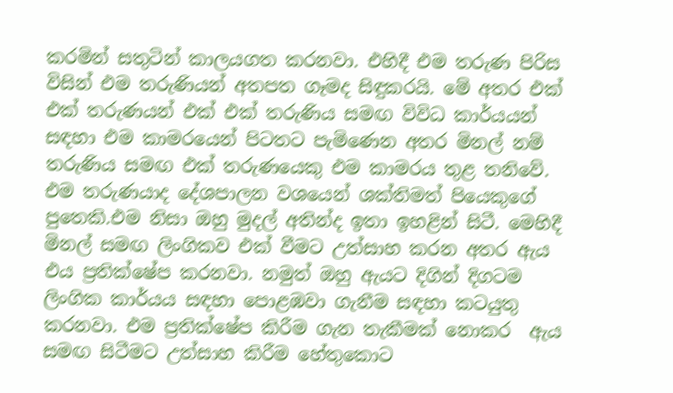කරමින් සතුටින් කාලයගත කරනවා. එහිදී එම තරුණ පිරිස විසින් එම තරුණියන් අතපත ගෑමද සිඳුකරයි. මේ අතර එක් එක් තරුණයන් එක් එක් තරුණිය සමඟ විවිධ කාර්යයන් සඳහා එම කාමරයෙන් පිටතට පැමිණෙන අතර මිනල් නම් තරුණිය සමඟ එක් තරුණයෙකු එම කාමරය තුළ තනිවේ. එම තරුණයාද දේශපාලන වශයෙන් ශක්තිමත් පියෙකුගේ පුතෙකි.එම නිසා ඔහු මුදල් අතින්ද ඉතා ඉහළින් සිටී. මෙහිදී මිනල් සමඟ ලිංගිකව එක් වීමට උත්සාහ කරන අතර ඇය එය ප්‍රතික්ෂේප කරනවා. නමුත් ඔහු ඇයට දිගින් දිගටම ලිංගික කාර්යය සඳහා පොළඹවා ගැනීම සඳහා කටයුතු කරනවා. එම ප්‍රතික්ෂේප කිරීම ගැන තැකීමක් නොකර  ඇය සමඟ සිටීමට උත්සාහ කිරීම හේතුකොට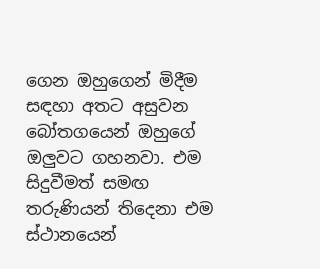ගෙන ඔහුගෙන් මිදීම සඳහා අතට අසුවන බෝතගයෙන් ඔහුගේ ඔලුවට ගහනවා. එම සිදුවීමත් සමඟ තරුණියන් තිදෙනා එම ස්ථානයෙන්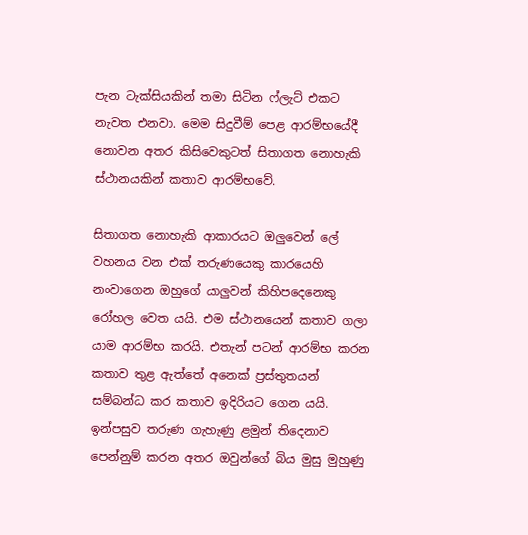පැන ටැක්සියකින් තමා සිටින ෆ්ලැට් එකට නැවත එනවා. මෙම සිදුවීම් පෙළ ආරම්භයේදී නොවන අතර කිසිවෙකුටත් සිතාගත නොහැකි ස්ථානයකින් කතාව ආරම්භවේ.

සිතාගත නොහැකි ආකාරයට ඔලුවෙන් ලේ වහනය වන එක් තරුණයෙකු කාරයෙහි නංවාගෙන ඔහුගේ යාලුවන් කිහිපදෙනෙකු රෝහල වෙත යයි. එම ස්ථානයෙන් කතාව ගලා යාම ආරම්භ කරයි. එතැන් පටන් ආරම්භ කරන කතාව තුළ ඇත්තේ අනෙක් ප්‍රස්තුතයන් සම්බන්ධ කර කතාව ඉදිරියට ගෙන යයි. ඉන්පසුව තරුණ ගැහැණු ළමුන් තිදෙනාව පෙන්නුම් කරන අතර ඔවුන්ගේ බිය මුසු මුහුණු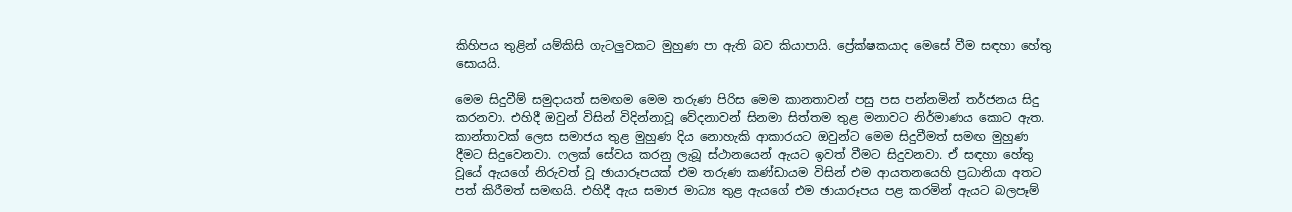කිහිපය තුළින් යම්කිසි ගැටලුවකට මුහුණ පා ඇති බව කියාපායි. ප්‍රේක්ෂකයාද මෙසේ වීම සඳහා හේතු සොයයි.

මෙම සිදුවීම් සමුදායත් සමඟම මෙම තරුණ පිරිස මෙම කානතාවන් පසු පස පන්නමින් තර්ජනය සිදු කරනවා. එහිදී ඔවුන් විසින් විදින්නාවූ වේදනාවන් සිනමා සිත්තම තුළ මනාවට නිර්මාණය කොට ඇත. කාන්තාවක් ලෙස සමාජය තුළ මුහුණ දිය නොහැකි ආකාරයට ඔවුන්ට මෙම සිදුවීමත් සමඟ මුහුණ දීමට සිදුවෙනවා. ෆලක් සේවය කරනු ලැබූ ස්ථානයෙන් ඇයට ඉවත් වීමට සිදුවනවා. ඒ සඳහා හේතු වූයේ ඇයගේ නිරුවත් වූ ඡායාරූපයක් එම තරුණ කණ්ඩායම විසින් එම ආයතනයෙහි ප්‍රධානියා අතට පත් කිරීමත් සමඟයි. එහිදී ඇය සමාජ මාධ්‍ය තුළ ඇයගේ එම ඡායාරූපය පළ කරමින් ඇයට බලපෑම්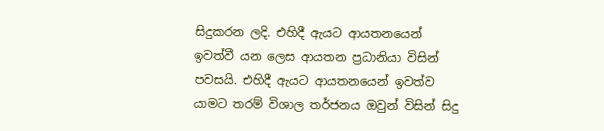සිදුකරන ලදි. එහිදී ඇයට ආයතනයෙන් ඉවත්වී යන ලෙස ආයතන ප්‍රධානියා විසින් පවසයි. එහිදී ඇයට ආයතනයෙන් ඉවත්ව යාමට තරම් විශාල තර්ජනය ඔවුන් විසින් සිදු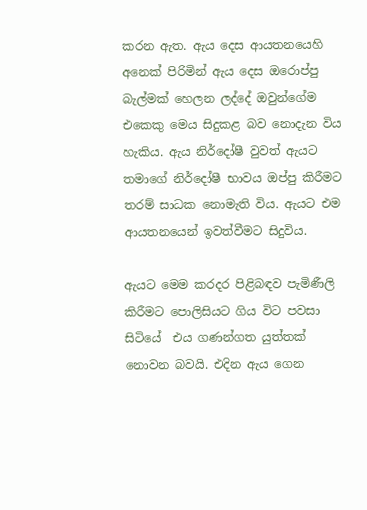කරන ඇත. ඇය දෙස ආයතනයෙහි අනෙක් පිරිමින් ඇය දෙස ඔරොප්පු බැල්මක් හෙලන ලද්දේ ඔවුන්ගේම එකෙකු මෙය සිදුකළ බව නොදැන විය හැකිය. ඇය නිර්දෝෂී වුවත් ඇයට තමාගේ නිර්දෝෂී භාවය ඔප්පු කිරීමට තරම් සාධක නොමැති විය. ඇයට එම ආයතනයෙන් ඉවත්වීමට සිදුවිය.

ඇයට මෙම කරදර පිළිබඳව පැමිණීලි කිරීමට පොලිසියට ගිය විට පවසා සිටියේ  එය ගණන්ගත යුත්තක් නොවන බවයි. එදින ඇය ගෙන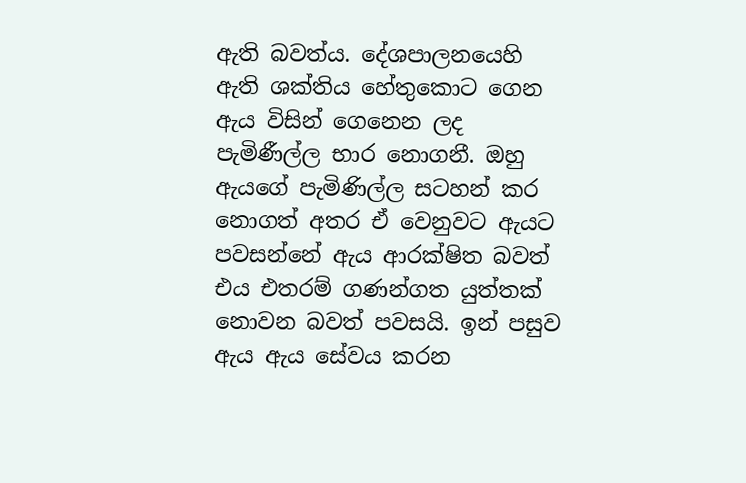ඇති බවත්ය. දේශපාලනයෙහි ඇති ශක්තිය හේතුකොට ගෙන ඇය විසින් ගෙනෙන ලද පැමිණීල්ල භාර නොගනී. ඔහු ඇයගේ පැමිණිල්ල සටහන් කර නොගත් අතර ඒ වෙනුවට ඇයට පවසන්නේ ඇය ආරක්ෂිත බවත් එය එතරම් ගණන්ගත යුත්තක් නොවන බවත් පවසයි. ඉන් පසුව ඇය ඇය සේවය කරන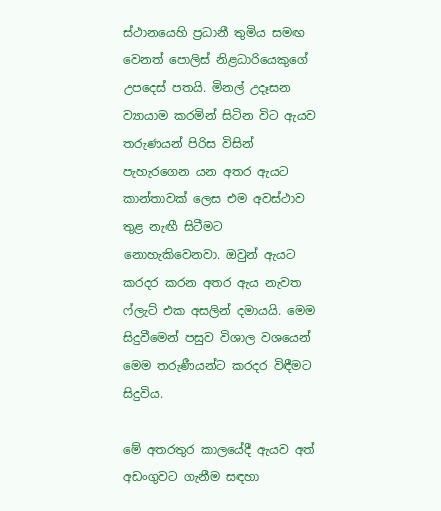ස්ථානයෙහි ප්‍රධානී තුමිය සමඟ වෙනත් පොලිස් නිළධාරියෙකුගේ උපදෙස් පතයි. මිනල් උදෑසන ව්‍යායාම කරමින් සිටින විට ඇයව තරුණයන් පිරිස විසින් පැහැරගෙන යන අතර ඇයට කාන්තාවක් ලෙස එම අවස්ථාව තුළ නැඟී සිටීමට නොහැකිවෙනවා. ඔවුන් ඇයට කරදර කරන අතර ඇය නැවත ෆ්ලැට් එක අසලින් දමායයි. මෙම සිදුවීමෙන් පසුව විශාල වශයෙන් මෙම තරුණීයන්ට කරදර විඳීමට සිදුවිය.

මේ අතරතුර කාලයේදී ඇයව අත් අඩංගුවට ගැනීම සඳහා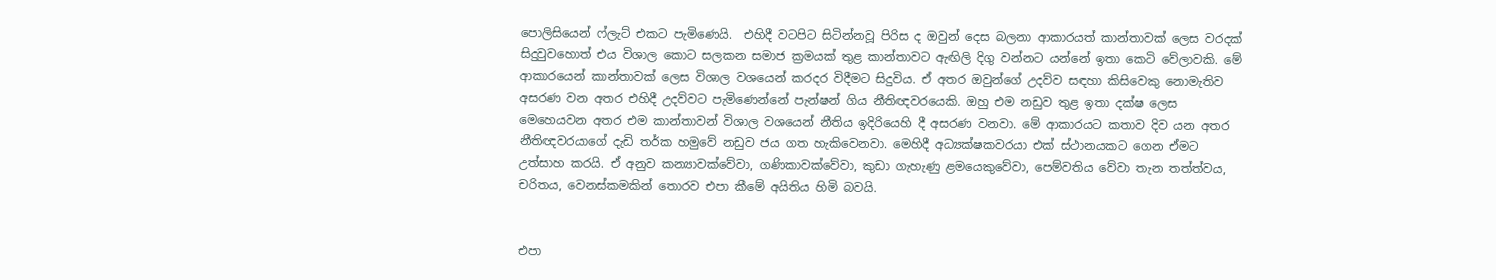පොලිසියෙන් ෆ්ලැට් එකට පැමිණෙයි.  එහිදී වටපිට සිටින්නවූ පිරිස ද ඔවුන් දෙස බලනා ආකාරයත් කාන්තාවක් ලෙස වරදක් සිදුවුවහොත් එය විශාල කොට සලකන සමාජ ක්‍රමයක් තුළ කාන්තාවට ඇඟිලි දිගු වන්නට යන්නේ ඉතා කෙටි වේලාවකි. මේ ආකාරයෙන් කාන්තාවක් ලෙස විශාල වශයෙන් කරදර විදීමට සිදුවිය. ඒ අතර ඔවුන්ගේ උදව්ව සඳහා කිසිවෙකු නොමැතිව අසරණ වන අතර එහිදී උදව්වට පැමිණෙන්නේ පැන්ෂන් ගිය නීතිඥවරයෙකි. ඔහු එම නඩුව තුළ ඉතා දක්ෂ ලෙස මෙහෙයවන අතර එම කාන්තාවන් විශාල වශයෙන් නීතිය ඉදිරියෙහි දී අසරණ වනවා. මේ ආකාරයට කතාව දිව යන අතර නීතිඥවරයාගේ දැඩි තර්ක හමුවේ නඩුව ජය ගත හැකිවෙනවා. මෙහිදී අධ්‍යක්ෂකවරයා එක් ස්ථානයකට ගෙන ඒමට උත්සාහ කරයි. ඒ අනුව කන්‍යාවක්වේවා, ගණිකාවක්වේවා, කුඩා ගැහැණු ළමයෙකුවේවා, පෙම්වතිය වේවා තැන තත්ත්වය, චරිතය, වෙනස්කමකින් තොරව එපා කීමේ අයිතිය හිමි බවයි.


එපා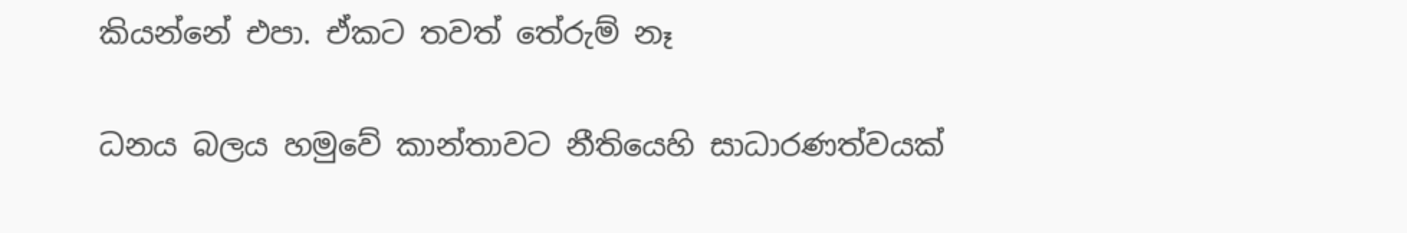කියන්නේ එපා. ඒකට තවත් තේරුම් නෑ

ධනය බලය හමුවේ කාන්තාවට නීතියෙහි සාධාරණත්වයක්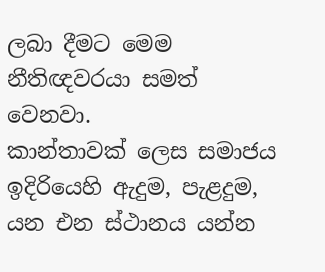ලබා දීමට මෙම නීතිඥවරයා සමත් වෙනවා.
කාන්තාවක් ලෙස සමාජය ඉදිරියෙහි ඇදුම, පැළදුම, යන එන ස්ථානය යන්න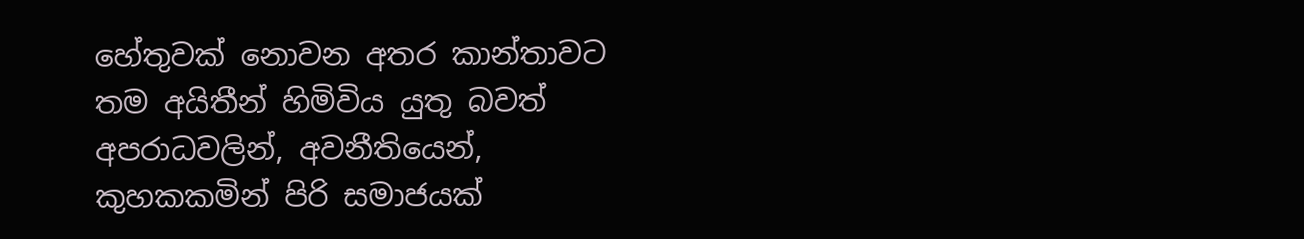හේතුවක් නොවන අතර කාන්තාවට තම අයිතීන් හිමිවිය යුතු බවත් අපරාධවලින්, අවනීතියෙන්, කුහකකමින් පිරි සමාජයක්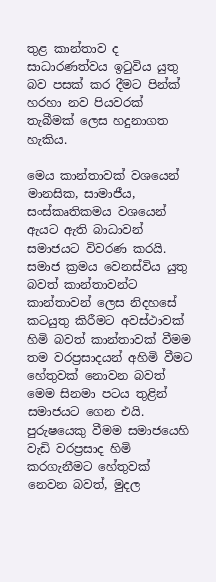තුළ කාන්තාව ද සාධාරණත්වය ඉටුවිය යුතු බව පසක් කර දීමට පින්ක් හරහා නව පියවරක් තැබීමක් ලෙස හදුනාගත හැකිය.

මෙය කාන්තාවක් වශයෙන් මානසික, සාමාජීය, සංස්කෘතිකමය වශයෙන් ඇයට ඇති බාධාවන් සමාජයට විවරණ කරයි. සමාජ ක්‍රමය වෙනස්විය යුතු බවත් කාන්තාවන්ට කාන්තාවන් ලෙස නිදහසේ කටයුතු කිරීමට අවස්ථාවක් හිමි බවත් කාන්තාවක් වීමම තම වරප්‍රසාදයන් අහිමි වීමට හේතුවක් නොවන බවත් මෙම සිනමා පටය තුළින් සමාජයට ගෙන එයි. පුරුෂයෙකු වීමම සමාජයෙහි වැඩි වරප්‍රසාද හිමි කරගැනීමට හේතුවක් නෙවන බවත්, මුදල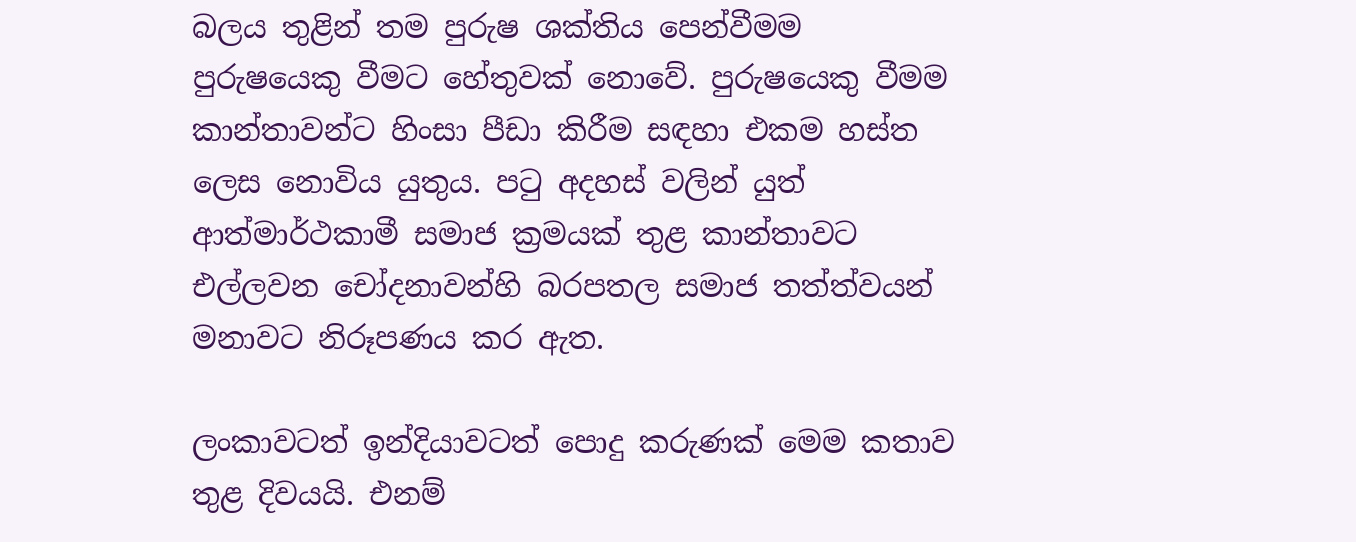බලය තුළින් තම පුරුෂ ශක්තිය පෙන්වීමම පුරුෂයෙකු වීමට හේතුවක් නොවේ. පුරුෂයෙකු වීමම කාන්තාවන්ට හිංසා පීඩා කිරීම සඳහා එකම හස්ත ලෙස නොවිය යුතුය. පටු අදහස් වලින් යුත් ආත්මාර්ථකාමී සමාජ ක්‍රමයක් තුළ කාන්තාවට එල්ලවන චෝදනාවන්හි බරපතල සමාජ තත්ත්වයන් මනාවට නිරූපණය කර ඇත.

ලංකාවටත් ඉන්දියාවටත් පොදු කරුණක් මෙම කතාව තුළ දිවයයි. එනම්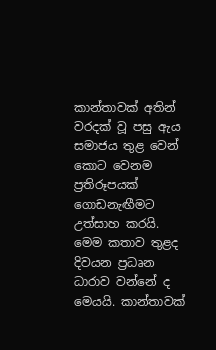කාන්තාවක් අතින් වරදක් වූ පසු ඇය සමාජය තුළ වෙන් කොට වෙනම ප්‍රතිරූපයක් ගොඩනැඟීමට උත්සාහ කරයි. මෙම කතාව තුළද දිවයන ප්‍රධෘන ධාරාව වන්නේ ද මෙයයි. කාන්තාවක්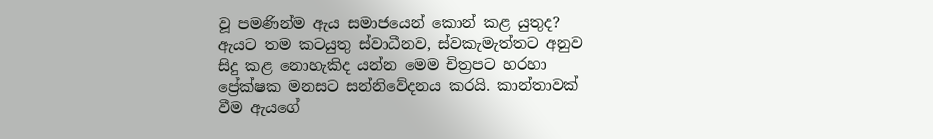වූ පමණින්ම ඇය සමාජයෙන් කොන් කළ යුතුද? ඇයට තම කටයුතු ස්වාධීනව, ස්වකැමැත්තට අනුව සිදු කළ නොහැකිද යන්න මෙම චිත්‍රපට හරහා ප්‍රේක්ෂක මනසට සන්නිවේදනය කරයි. කාන්තාවක් වීම ඇයගේ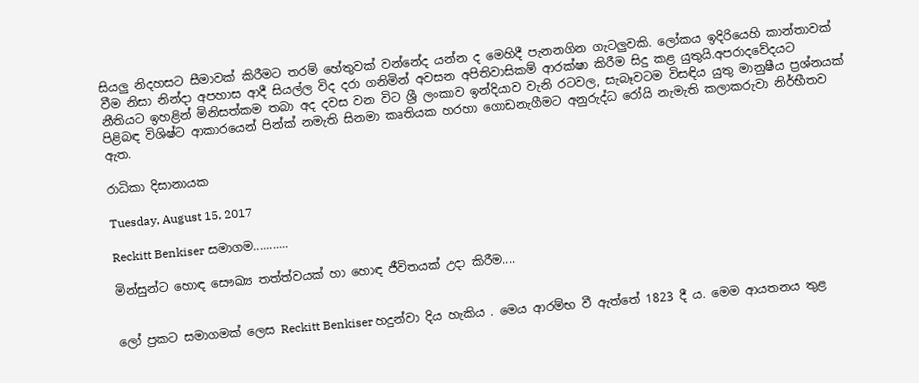සියලු නිදහසට සීමාවක් කිරීමට තරම් හේතුවක් වන්නේද යන්න ද මෙහිදී පැනනගින ගැටලුවකි. ලෝකය ඉදිරියෙහි කාන්තාවක් වීම නිසා නින්දා අපහාස ආදී සියල්ල විද දරා ගනිමින් අවසන අපිතිවාසිකම් ආරක්ෂා කිරීම සිදු කළ යුතුයි.අපරාදවේදයට  නීතියට ඉහළින් මිනිසත්කම තබා අද දවස වන විට ශ්‍රී ලංකාව ඉන්දියාව වැනි රටවල, සැබෑවටම විසඳිය යුතු මානුෂීය ප්‍රශ්නයක් පිළිබඳ විශිෂ්ට ආකාරයෙන් පින්ක් නමැති සිනමා කෘතියක හරහා ගොඩනැගීමට අනුරුද්ධ රෝයි නැමැති කලාකරුවා නිර්භීතව ඇත.

රාධිකා දිසානායක

Tuesday, August 15, 2017

Reckitt Benkiser සමාගම...........

මින්සුන්ට හොඳ සෞඛ්‍ය තත්ත්වයක් හා හොඳ ජීවිතයක් උදා කිරීම....


ලෝ ප්‍රකට සමාගමක් ලෙස Reckitt Benkiser හදුන්වා දිය හැකිය . මෙය ආරම්භ වී ඇත්තේ 1823 දී ය. මෙම ආයතනය තුළ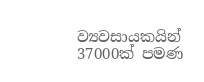ව්‍යවසායකයින් 37000ක් පමණ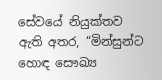සේවයේ නියුක්තව ඇති අතර, “මින්සුන්ට හොඳ සෞඛ්‍ය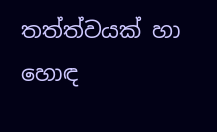තත්ත්වයක් හා හොඳ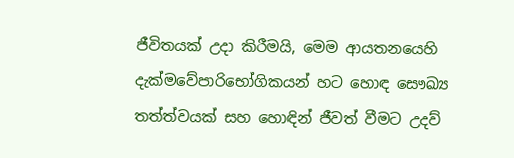ජීවිතයක් උදා කිරීමයි, මෙම ආයතනයෙහි දැක්මවේපාරිභෝගිකයන් හට හොඳ සෞඛ්‍ය තත්ත්වයක් සහ හොඳින් ජීවත් වීමට උදව්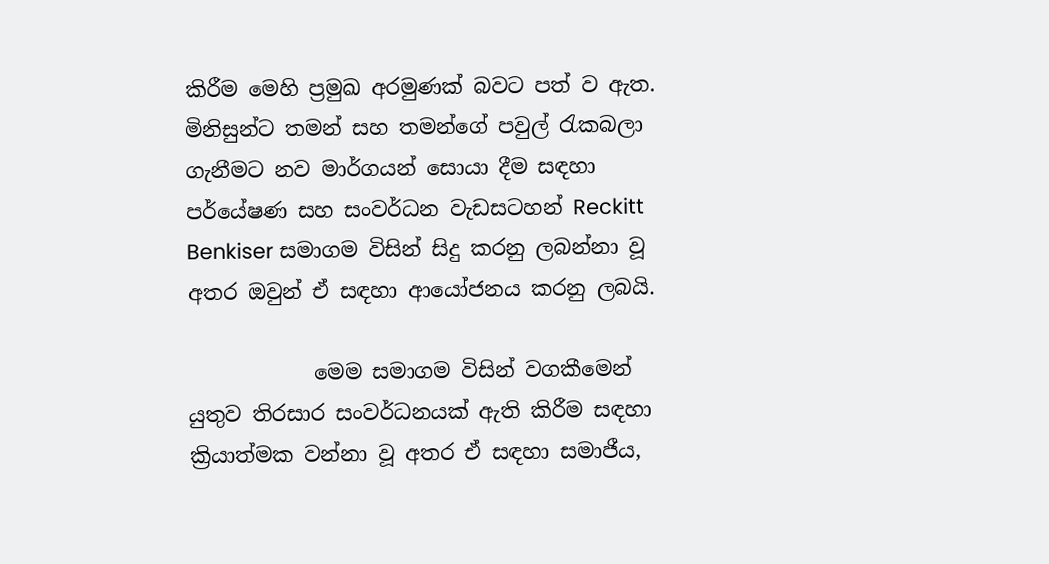කිරීම මෙහි ප්‍රමුඛ අරමුණක් බවට පත් ව ඇත. මිනිසුන්ට තමන් සහ තමන්ගේ පවුල් රැකබලා ගැනීමට නව මාර්ගයන් සොයා දීම සඳහා පර්යේෂණ සහ සංවර්ධන වැඩසටහන් Reckitt Benkiser සමාගම විසින් සිදු කරනු ලබන්නා වූ අතර ඔවුන් ඒ සඳහා ආයෝජනය කරනු ලබයි.

            මෙම සමාගම විසින් වගකීමෙන් යුතුව තිරසාර සංවර්ධනයක් ඇති කිරීම සඳහා ක්‍රියාත්මක වන්නා වූ අතර ඒ සඳහා සමාජීය,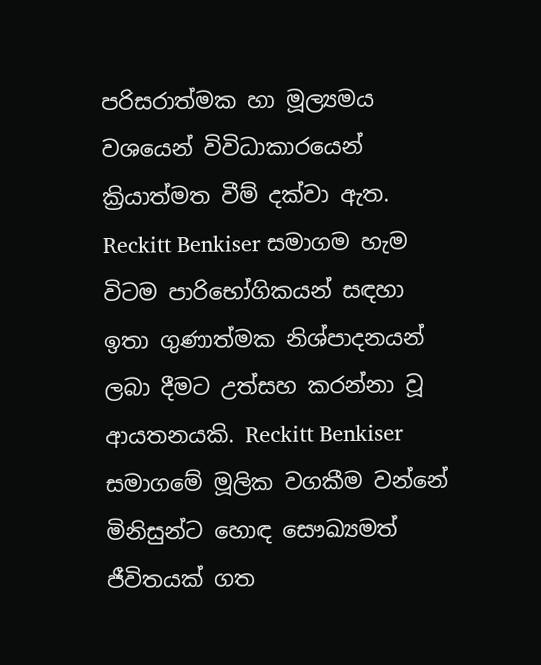පරිසරාත්මක හා මූල්‍යමය වශයෙන් විවිධාකාරයෙන් ක්‍රියාත්මත වීම් දක්වා ඇත.  Reckitt Benkiser සමාගම හැම විටම පාරිභෝගිකයන් සඳහා ඉතා ගුණාත්මක නිශ්පාදනයන් ලබා දීමට උත්සහ කරන්නා වූ ආයතනයකි. Reckitt Benkiser සමාගමේ මූලික වගකීම වන්නේ මිනිසුන්ට හොඳ සෞඛ්‍යමත් ජීවිතයක් ගත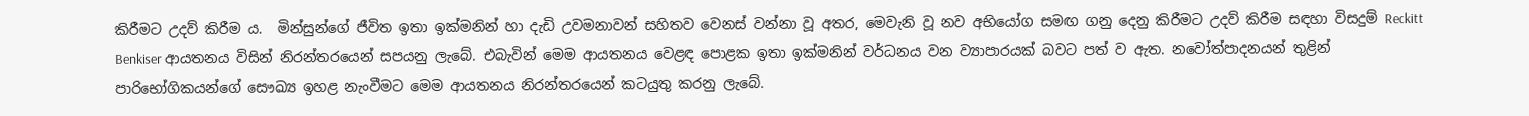කිරීමට උදව් කිරීම ය.  මින්සුන්ගේ ජීවිත ඉතා ඉක්මනින් හා දැඩි උවමනාවන් සහිතව වෙනස් වන්නා වූ අතර, මෙවැනි වූ නව අභියෝග සමඟ ගනු දෙනු කිරීමට උදව් කිරීම සඳහා විසදුම් Reckitt Benkiser ආයතනය විසින් නිරන්තරයෙන් සපයනු ලැබේ. එබැවින් මෙම ආයතනය වෙළඳ පොළක ඉතා ඉක්මනින් වර්ධනය වන ව්‍යාපාරයක් බවට පත් ව ඇත. නවෝත්පාදනයන් තුළින් පාරිභෝගිකයන්ගේ සෞඛ්‍ය ඉහළ නැංවීමට මෙම ආයතනය නිරන්තරයෙන් කටයුතු කරනු ලැබේ.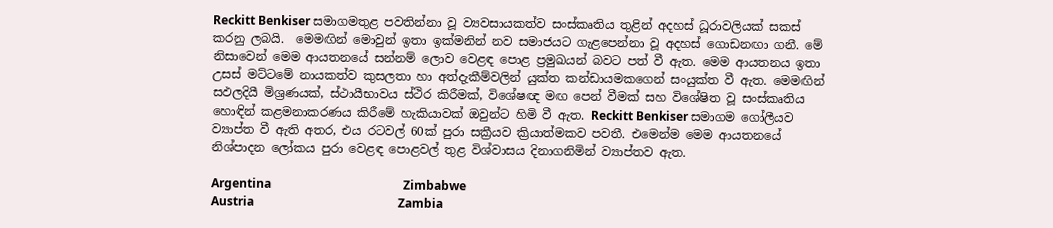Reckitt Benkiser සමාගමතුළ පවතින්නා වූ ව්‍යවසායකත්ව සංස්කෘතිය තුළින් අදහස් ධූරාවලියක් සකස් කරනු ලබයි.  මෙමඟින් මොවුන් ඉතා ඉක්මනින් නව සමාජයට ගැළපෙන්නා වූ අදහස් ගොඩනඟා ගනී. මේ නිසාවෙන් මෙම ආයතනයේ සන්නම් ලොව වෙළඳ පොළ ප්‍රමුඛයන් බවට පත් වී ඇත. මෙම ආයතනය ඉතා උසස් මට්ටමේ නායකත්ව කුසලතා හා අත්දැකීම්වලින් යුක්ත කන්ඩායමකගෙන් සංයුක්ත වී ඇත. මෙමඟින් සඵලදියී මිශ්‍රණයක්, ස්ථායීභාවය ස්ථිර කිරීමක්, විශේෂඥ මඟ පෙන් වීමක් සහ විශේෂිත වූ සංස්කෘතිය හොඳින් කළමනාකරණය කිරීමේ හැකියාවක් ඔවුන්ට හිමි වී ඇත. Reckitt Benkiser සමාගම ගෝලීයව ව්‍යාප්ත වී ඇති අතර, එය රටවල් 60ක් පුරා සක්‍රීයව ක්‍රියාත්මකව පවතී. එමෙන්ම මෙම ආයතනයේ නිශ්පාදන ලෝකය පුරා වෙළඳ පොළවල් තුළ විශ්වාසය දිනාගනිමින් ව්‍යාප්තව ඇත.

Argentina                                            Zimbabwe
Austria                                                Zambia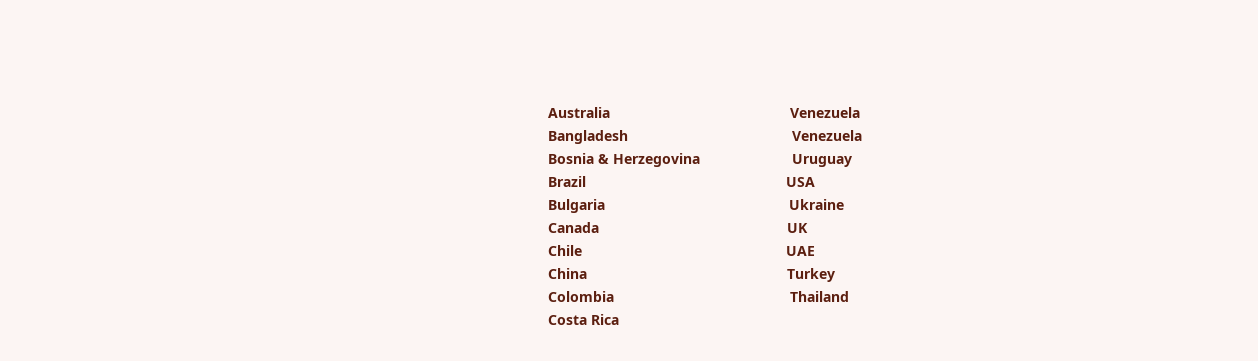Australia                                             Venezuela
Bangladesh                                         Venezuela
Bosnia & Herzegovina                       Uruguay
Brazil                                                  USA
Bulgaria                                              Ukraine
Canada                                               UK
Chile                                                   UAE
China                                                  Turkey
Colombia                                            Thailand
Costa Rica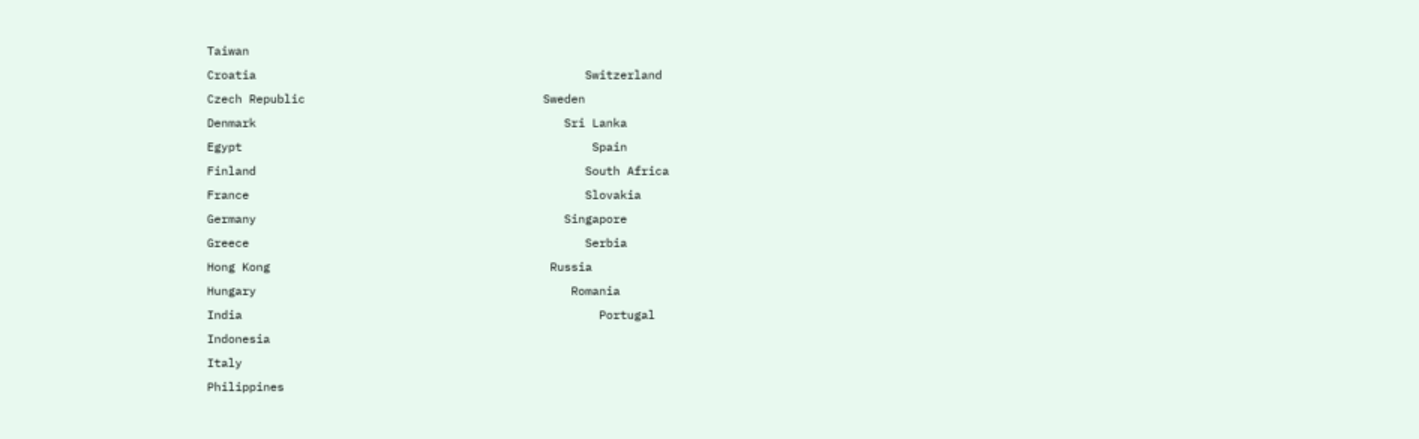Taiwan
Croatia                                               Switzerland
Czech Republic                                  Sweden
Denmark                                            Sri Lanka
Egypt                                                  Spain
Finland                                               South Africa
France                                                Slovakia
Germany                                            Singapore
Greece                                                Serbia
Hong Kong                                        Russia
Hungary                                             Romania
India                                                   Portugal
Indonesia
Italy
Philippines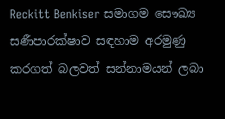Reckitt Benkiser සමාගම සෞඛ්‍ය සණීපාරක්ෂාව සඳහාම අරමුණු කරගත් බලවත් සන්නාමයන් ලබා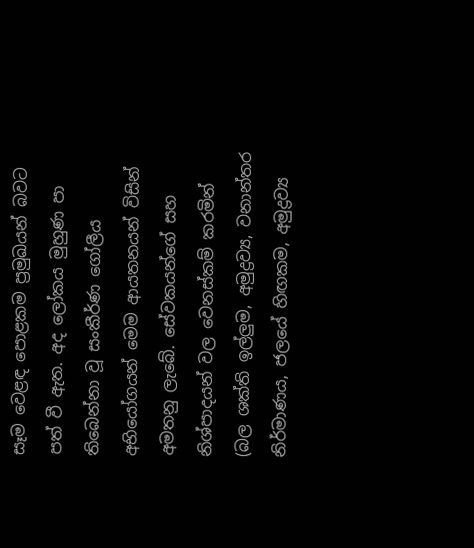සෑම වෙළඳ පොළකම ප්‍රමුඛයන් බවට පත් වී ඇත. අද ලෝකය මුහුණ පා තිබෙන්නා වූ සංකීර්ණ ගෝලීය අභියෝගයන් මෙම ආයතනයන් විසින් අමතනු ලැබේ. සේවකයන්ගේ සහ නිශ්පාදයන් වල වෙනස්කම් කරමින් (බල ශක්ති ඉල්ලුම, අමුද්‍රව්‍ය, වනාන්තර නිර්මාණය, ජලයේ හිඟකම, අමුද්‍රව්‍ය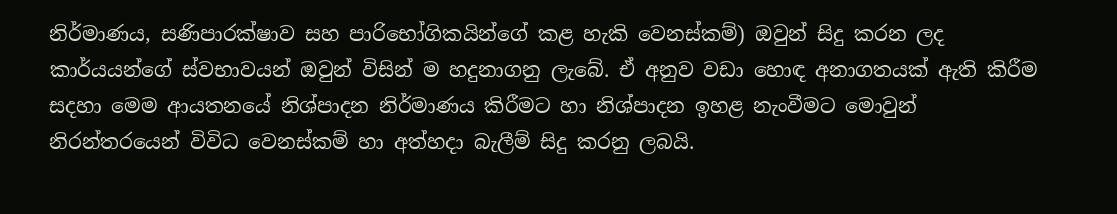නිර්මාණය, සණිපාරක්ෂාව සහ පාරිභෝගිකයින්ගේ කළ හැකි වෙනස්කම්) ඔවුන් සිදු කරන ලද කාර්යයන්ගේ ස්වභාවයන් ඔවුන් විසින් ම හදුනාගනු ලැබේ. ඒ අනුව වඩා හොඳ අනාගතයක් ඇති කිරීම සදහා මෙම ආයතනයේ නිශ්පාදන නිර්මාණය කිරීමට හා නිශ්පාදන ඉහළ නැංවීමට මොවුන් නිරන්තරයෙන් විවිධ වෙනස්කම් හා අත්හදා බැලීම් සිදු කරනු ලබයි.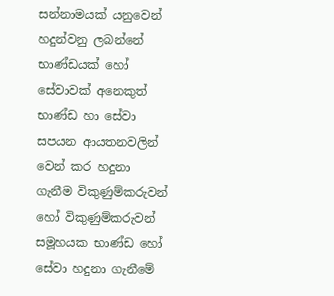සන්නාමයක් යනුවෙන් හදුන්වනු ලබන්නේ භාණ්ඩයක් හෝ සේවාවක් අනෙකුත් භාණ්ඩ හා සේවා සපයන ආයතනවලින් වෙන් කර හදුනා ගැනීම විකුණුම්කරුවන් හෝ විකුණුම්කරුවන් සමූහයක භාණ්ඩ හෝ සේවා හදුනා ගැනීමේ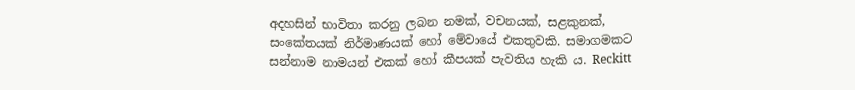අදහසින් භාවිතා කරනු ලබන නමක්, වචනයක්, සළකුනක්, සංකේතයක් නිර්මාණයක් හෝ මේවායේ එකතුවකි. සමාගමකට සන්නාම නාමයන් එකක් හෝ කීපයක් පැවතිය හැකි ය. Reckitt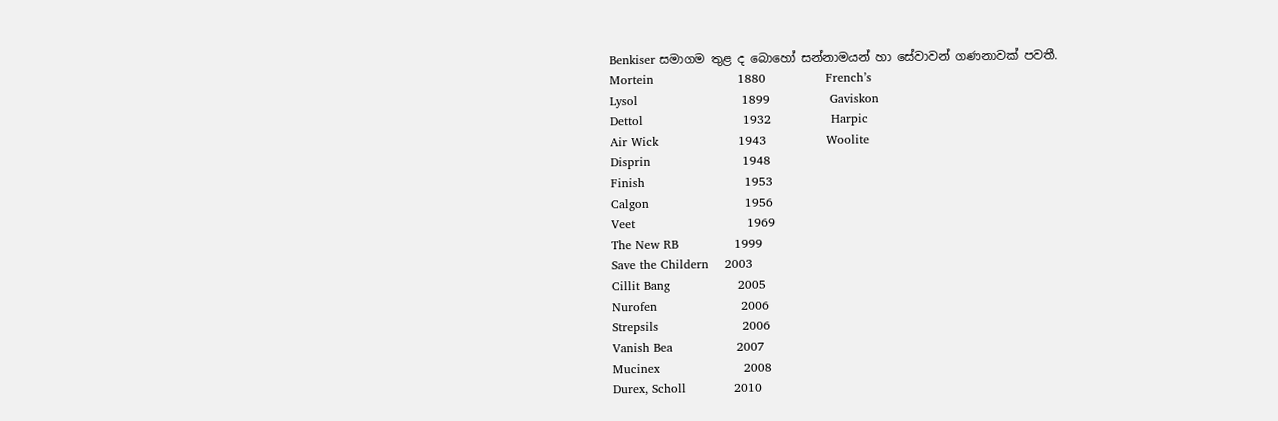Benkiser සමාගම තුළ ද බොහෝ සන්නාමයන් හා සේවාවන් ගණනාවක් පවතී.
Mortein                     1880               French’s
Lysol                          1899               Gaviskon
Dettol                         1932               Harpic
Air Wick                    1943               Woolite
Disprin                       1948
Finish                         1953
Calgon                        1956
Veet                            1969
The New RB              1999
Save the Childern    2003
Cillit Bang                 2005
Nurofen                     2006
Strepsils                     2006
Vanish Bea                2007
Mucinex                     2008
Durex, Scholl            2010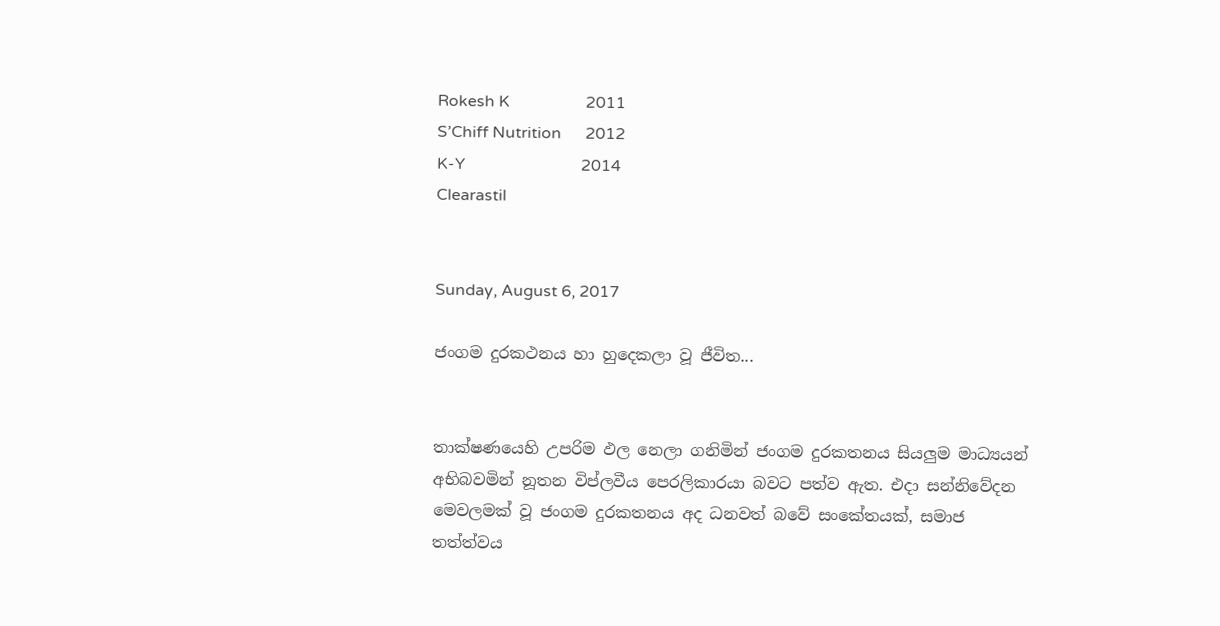Rokesh K                   2011
S’Chiff Nutrition      2012
K-Y                             2014
Clearastil


Sunday, August 6, 2017

ජංගම දුරකථනය හා හුදෙකලා වූ ජීවිත...


තාක්ෂණයෙහි උපරිම ඵල නෙලා ගනිමින් ජංගම දුරකතනය සියලුම මාධ්‍යයන් අභිබවමින් නූතන විප්ලවීය පෙරලිකාරයා බවට පත්ව ඇත. එදා සන්නිවේදන මෙවලමක් වූ ජංගම දුරකතනය අද ධනවත් බවේ සංකේතයක්, සමාජ තත්ත්වය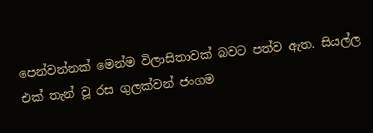පෙන්වන්නක් මෙන්ම විලාසිතාවක් බවට පත්ව ඇත. සියල්ල එක් තැන් වූ රස ගුලක්වන් ජංගම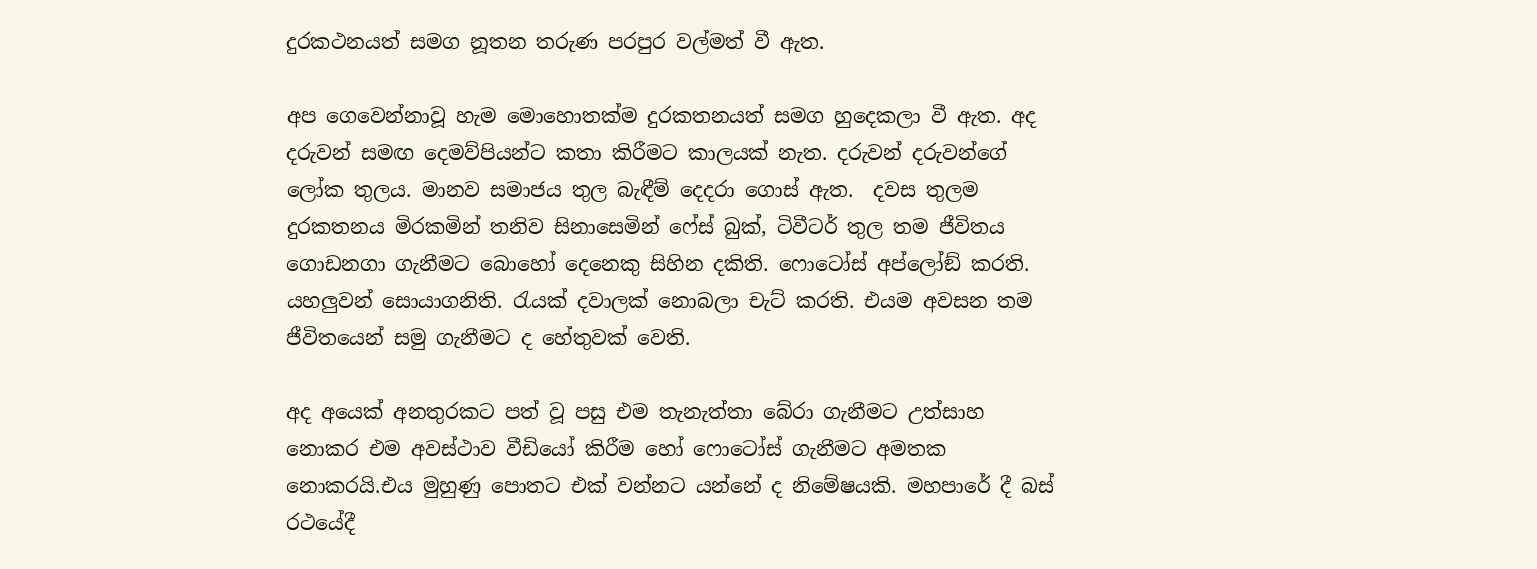දුරකථනයත් සමග නූතන තරුණ පරපුර වල්මත් වී ඇත.

අප ගෙවෙන්නාවූ හැම මොහොතක්ම දුරකතනයත් සමග හුදෙකලා වී ඇත. අද දරුවන් සමඟ දෙමව්පියන්ට කතා කිරීමට කාලයක් නැත. දරුවන් දරුවන්ගේ ලෝක තුලය. මානව සමාජය තුල බැඳීම් දෙදරා ගොස් ඇත.  දවස තුලම දුරකතනය මිරකමින් තනිව සිනාසෙමින් ෆේස් බුක්, ටිවීටර් තුල තම ජීවිතය ගොඩනගා ගැනීමට බොහෝ දෙනෙකු සිහින දකිති. ෆොටෝස් අප්ලෝඞ් කරති. යහලුවන් සොයාගනිති. රැයක් දවාලක් නොබලා චැට් කරති. එයම අවසන තම ජීවිතයෙන් සමු ගැනීමට ද හේතුවක් වෙති.

අද අයෙක් අනතුරකට පත් වූ පසු එම තැනැත්තා බේරා ගැනීමට උත්සාහ නොකර එම අවස්ථාව වීඩියෝ කිරීම හෝ ෆොටෝස් ගැනීමට අමතක නොකරයි.එය මුහුණු පොතට එක් වන්නට යන්නේ ද නිමේෂයකි. මහපාරේ දී බස් රථයේදී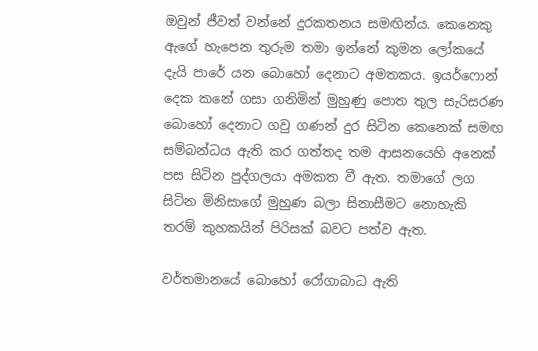ඔවුන් ජීවත් වන්නේ දුරකතනය සමඟින්ය. කෙනෙකු ඇගේ හැපෙන තුරුම තමා ඉන්නේ කුමන ලෝකයේ දැයි පාරේ යන බොහෝ දෙනාට අමතකය. ඉයර්ෆොන් දෙක කනේ ගසා ගනිමින් මුහුණු පොත තුල සැරිසරණ බොහෝ දෙනාට ගවු ගණන් දුර සිටින කෙනෙක් සමඟ සම්බන්ධය ඇති කර ගත්තද තම ආසනයෙහි අනෙක් පස සිටින පුද්ගලයා අමකත වී ඇත. තමාගේ ලග සිටින මිනිසාගේ මුහුණ බලා සිනාසීමට නොහැකි තරම් කුහකයින් පිරිසක් බවට පත්ව ඇත.

වර්තමානයේ බොහෝ රෝගාබාධ ඇති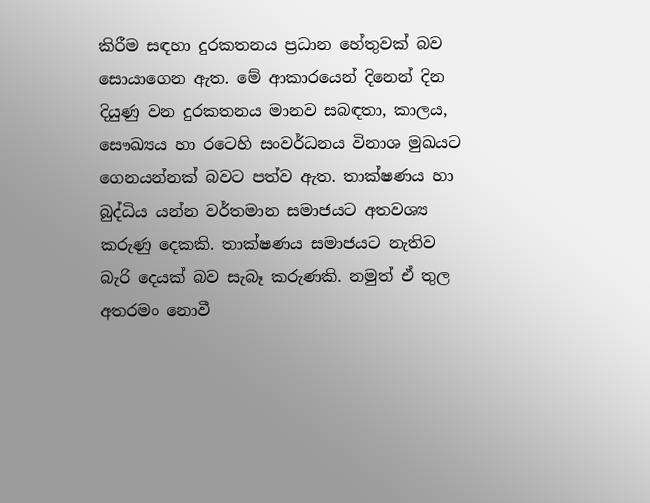කිරීම සඳහා දුරකතනය ප්‍රධාන හේතුවක් බව සොයාගෙන ඇත. මේ ආකාරයෙන් දිනෙන් දින දියුණු වන දුරකතනය මානව සබඳතා, කාලය, සෞඛ්‍යය හා රටෙහි සංවර්ධනය විනාශ මුඛයට ගෙනයන්නක් බවට පත්ව ඇත. තාක්ෂණය හා බුද්ධිය යන්න වර්තමාන සමාජයට අතවශ්‍ය කරුණු දෙකකි. තාක්ෂණය සමාජයට නැතිව බැරි දෙයක් බව සැබෑ කරුණකි. නමුත් ඒ තුල අතරමං නොවී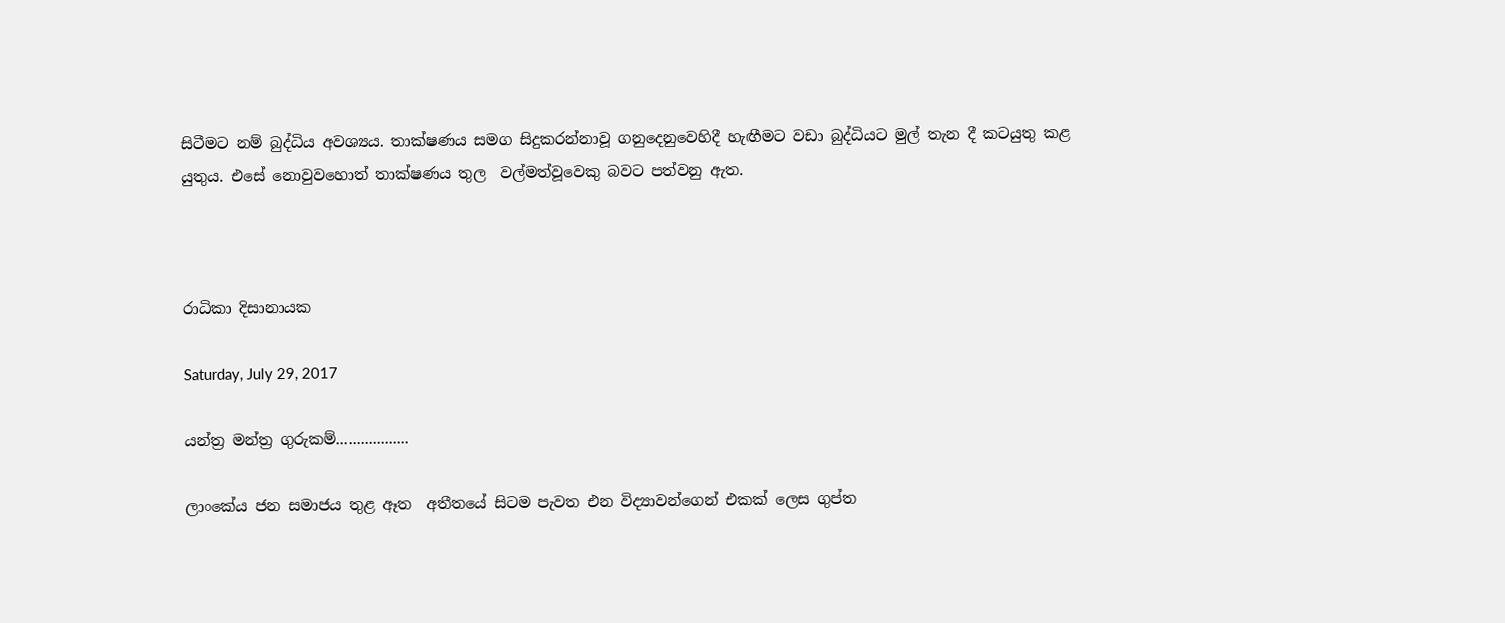සිටීමට නම් බුද්ධිය අවශ්‍යය. තාක්ෂණය සමග සිදුකරන්නාවූ ගනුදෙනුවෙහිදී හැඟීමට වඩා බුද්ධියට මුල් තැන දී කටයුතු කළ යුතුය. එසේ නොවුවහොත් තාක්ෂණය තුල  වල්මත්වූවෙකු බවට පත්වනු ඇත.



රාධිකා දිසානායක

Saturday, July 29, 2017

යන්ත්‍ර මන්ත්‍ර ගුරුකම්..................

ලාංකේය ජන සමාජය තුළ ඈත  අතීතයේ සිටම පැවත එන විද්‍යාවන්ගෙන් එකක් ලෙස ගුප්ත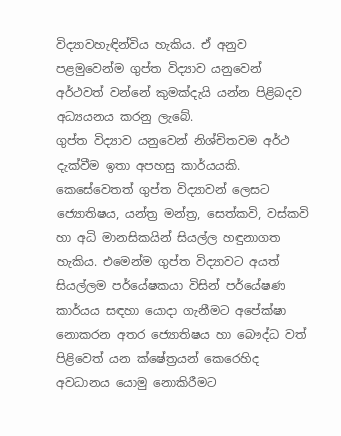විද්‍යාවහැඳින්විය හැකිය. ඒ අනුව පළමුවෙන්ම ගුප්ත විද්‍යාව යනුවෙන් අර්ථවත් වන්නේ කුමක්දැයි යන්න පිළිබදව අධ්‍යයනය කරනු ලැබේ.
ගුප්ත විද්‍යාව යනුවෙන් නිශ්චිතවම අර්ථ දැක්වීම ඉතා අපහසු කාර්යයකි. කෙසේවෙතත් ගුප්ත විද්‍යාවන් ලෙසට ජ්‍යොතිෂය, යන්ත්‍ර මන්ත්‍ර, සෙත්කවි, වස්කවි හා අධි මානසිකයින් සියල්ල හඳුනාගත හැකිය. එමෙන්ම ගුප්ත විද්‍යාවට අයත් සියල්ලම පර්යේෂකයා විසින් පර්යේෂණ කාර්යය සඳහා යොදා ගැනීමට අපේක්ෂා නොකරන අතර ජ්‍යොතිෂය හා බෞද්ධ වත් පිළිවෙත් යන ක්ෂේත්‍රයන් කෙරෙහිද අවධානය යොමු නොකිරීමට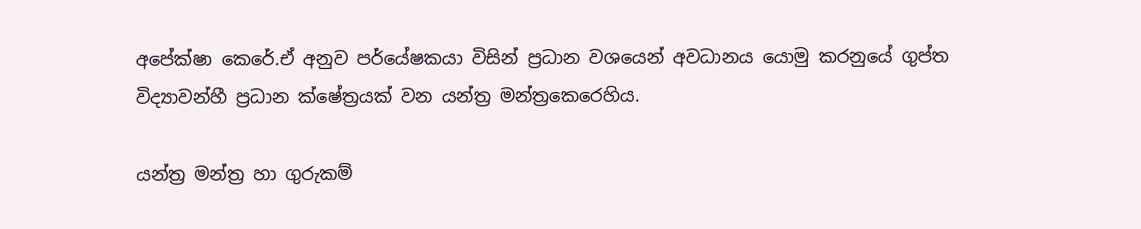අපේක්ෂා කෙරේ.ඒ අනුව පර්යේෂකයා විසින් ප්‍රධාන වශයෙන් අවධානය යොමු කරනුයේ ගුප්ත විද්‍යාවන්හී ප්‍රධාන ක්ෂේත්‍රයක් වන යන්ත්‍ර මන්ත්‍රකෙරෙහිය.

යන්ත්‍ර මන්ත්‍ර හා ගුරුකම්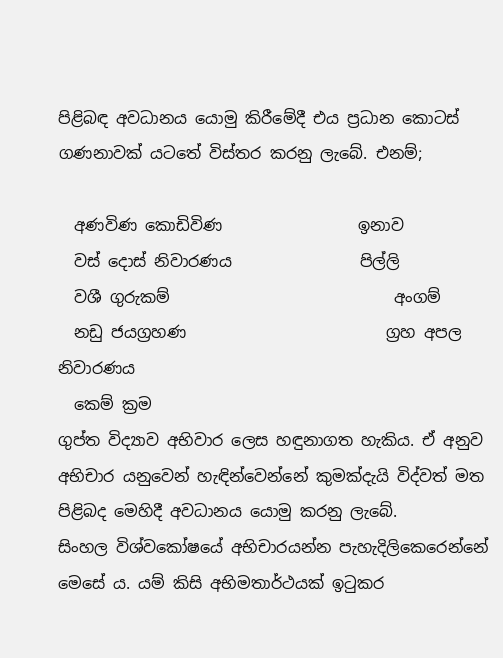පිළිබඳ අවධානය යොමු කිරීමේදී එය ප්‍රධාන කොටස් ගණනාවක් යටතේ විස්තර කරනු ලැබේ. එනම්;

  අණවිණ කොඩිවිණ                 ඉනාව
  වස් දොස් නිවාරණය                පිල්ලි
  වශී ගුරුකම්                            අංගම්
  නඩු ජයග්‍රහණ                         ග්‍රහ අපල නිවාරණය
  කෙම් ක්‍රම
ගුප්ත විද්‍යාව අභිවාර ලෙස හඳුනාගත හැකිය. ඒ අනුව අභිචාර යනුවෙන් හැඳින්වෙන්නේ කුමක්දැයි විද්වත් මත පිළිබද මෙහිදී අවධානය යොමු කරනු ලැබේ.
සිංහල විශ්වකෝෂයේ අභිචාරයන්න පැහැදිලිකෙරෙන්නේ මෙසේ ය. යම් කිසි අභිමතාර්ථයක් ඉටුකර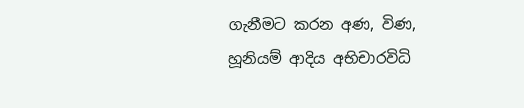ගැනීමට කරන අණ, විණ, හූනියම් ආදිය අභිචාරවිධි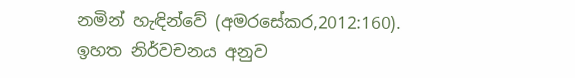නමින් හැඳින්වේ (අමරසේකර,2012:160).
ඉහත නිර්වචනය අනුව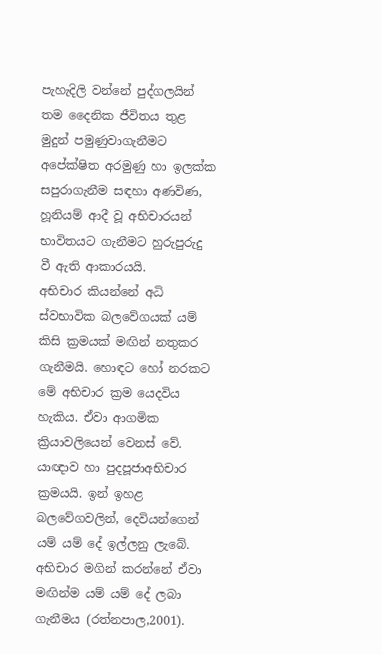පැහැදිලි වන්නේ පුද්ගලයින් තම දෛනික ජීවිතය තුළ මුදුන් පමුණුවාගැනීමට අපේක්ෂිත අරමුණු හා ඉලක්ක සපුරාගැනීම සඳහා අණවිණ, හූනියම් ආදී වූ අභිචාරයන් භාවිතයට ගැනීමට හුරුපුරුදු වී ඇති ආකාරයයි.
අභිචාර කියන්නේ අධි ස්වභාවික බලවේගයක් යම් කිසි ක්‍රමයක් මඟින් නතුකර ගැනීමයි. හොඳට හෝ නරකට මේ අභිචාර ක්‍රම යෙදවිය හැකිය. ඒවා ආගමික ක්‍රියාවලියෙන් වෙනස් වේ. යාඥාව හා පුදපූජාඅභිචාර ක්‍රමයයි. ඉන් ඉහළ බලවේගවලින්, දෙවියන්ගෙන් යම් යම් දේ ඉල්ලනු ලැබේ. අභිචාර මගින් කරන්නේ ඒවා මඟින්ම යම් යම් දේ ලබා ගැනීමය (රත්නපාල,2001).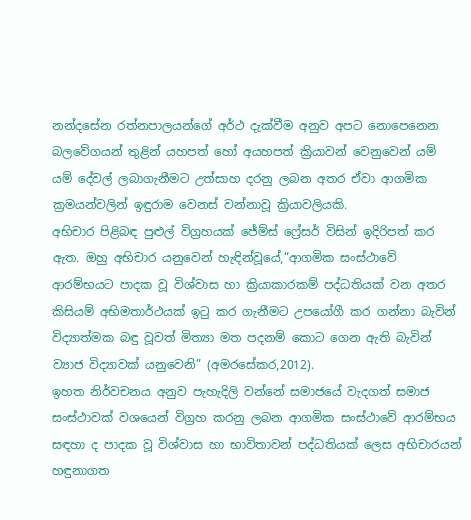නන්දසේන රත්නපාලයන්ගේ අර්ථ දැක්වීම අනුව අපට නොපෙනෙන බලවේගයන් තුළින් යහපත් හෝ අයහපත් ක්‍රියාවන් වෙනුවෙන් යම් යම් දේවල් ලබාගැනීමට උත්සාහ දරනු ලබන අතර ඒවා ආගමික ක්‍රමයන්වලින් ඉඳුරාම වෙනස් වන්නාවූ ක්‍රියාවලියකි.
අභිචාර පිළිබඳ පුළුල් විග්‍රහයක් ජේම්ස් ෆ්‍රේසර් විසින් ඉදිරිපත් කර ඇත. ඔහු අභිචාර යනුවෙන් හැඳින්වූයේ,“ආගමික සංස්ථාවේ ආරම්භයට පාදක වූ විශ්වාස හා ක්‍රියාකාරකම් පද්ධතියක් වන අතර කිසියම් අභිමතාර්ථයක් ඉටු කර ගැනීමට උපයෝගී කර ගන්නා බැවින් විද්‍යාත්මක බඳු වූවත් මිත්‍යා මත පදනම් කොට ගෙන ඇති බැවින් ව්‍යාජ විද්‍යාවක් යනුවෙනි” (අමරසේකර,2012).
ඉහත නිර්වචනය අනුව පැහැදිලි වන්නේ සමාජයේ වැදගත් සමාජ සංස්ථාවක් වශයෙන් විග්‍රහ කරනු ලබන ආගමික සංස්ථාවේ ආරම්භය සඳහා ද පාදක වූ විශ්වාස හා භාවිතාවන් පද්ධතියක් ලෙස අභිචාරයන් හඳුනාගත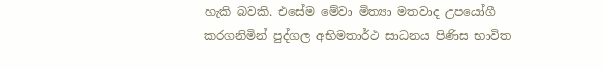හැකි බවකි. එසේම මේවා මිත්‍යා මතවාද උපයෝගී කරගනිමින් පුද්ගල අභිමතාර්ථ සාධනය පිණිස භාවිත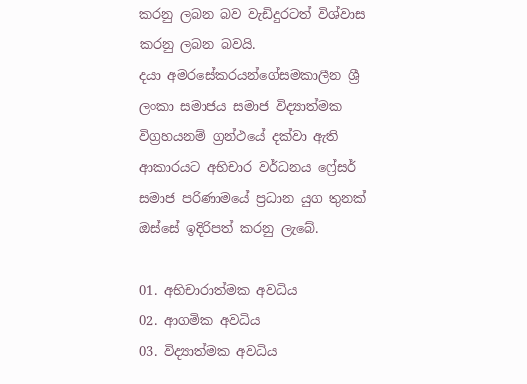කරනු ලබන බව වැඩිදුරටත් විශ්වාස කරනු ලබන බවයි.
දයා අමරසේකරයන්ගේසමකාලීන ශ්‍රී ලංකා සමාජය සමාජ විද්‍යාත්මක විග්‍රහයනම් ග්‍රන්ථයේ දක්වා ඇති ආකාරයට අභිචාර වර්ධනය ෆ්‍රේසර් සමාජ පරිණාමයේ ප්‍රධාන යුග තුනක් ඔස්සේ ඉදිරිපත් කරනු ලැබේ.

01. අභිචාරාත්මක අවධිය
02. ආගමික අවධිය
03. විද්‍යාත්මක අවධිය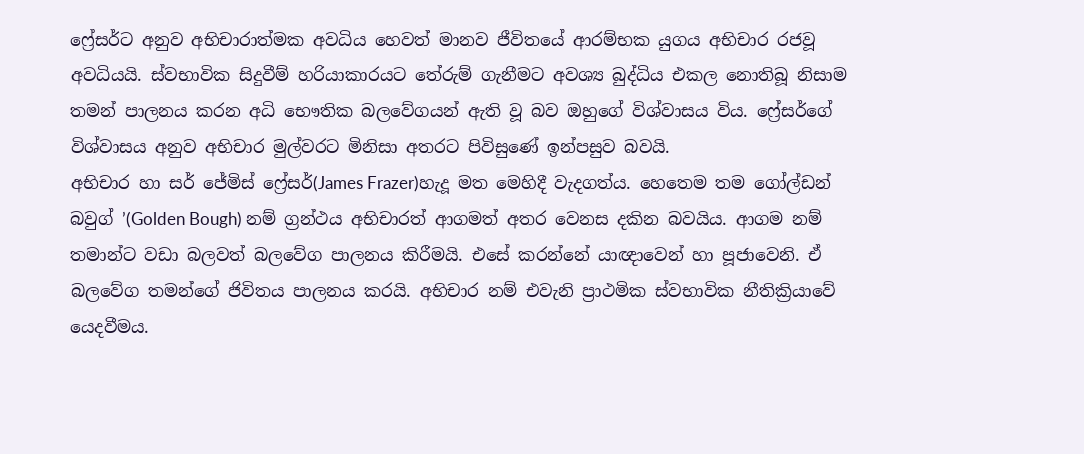ෆ්‍රේසර්ට අනුව අභිචාරාත්මක අවධිය හෙවත් මානව ජීවිතයේ ආරම්භක යුගය අභිචාර රජවූ අවධියයි. ස්වභාවික සිදුවීම් හරියාකාරයට තේරුම් ගැනීමට අවශ්‍ය බුද්ධිය එකල නොතිබූ නිසාම තමන් පාලනය කරන අධි භෞතික බලවේගයන් ඇති වූ බව ඔහුගේ විශ්වාසය විය. ෆ්‍රේසර්ගේ විශ්වාසය අනුව අභිචාර මුල්වරට මිනිසා අතරට පිවිසුණේ ඉන්පසුව බවයි.
අභිචාර හා සර් ජේමිස් ෆ්‍රේසර්(James Frazer)හැදූ මත මෙහිදී වැදගත්ය. හෙතෙම තම ගෝල්ඩන් බවුග් ’(Golden Bough) නම් ග්‍රන්ථය අභිචාරත් ආගමත් අතර වෙනස දකින බවයිය. ආගම නම් තමාන්ට වඩා බලවත් බලවේග පාලනය කිරීමයි. එසේ කරන්නේ යාඥාවෙන් හා පූජාවෙනි. ඒ බලවේග තමන්ගේ ජිවිතය පාලනය කරයි. අභිචාර නම් එවැනි ප්‍රාථමික ස්වභාවික නීතික්‍රියාවේ යෙදවීමය.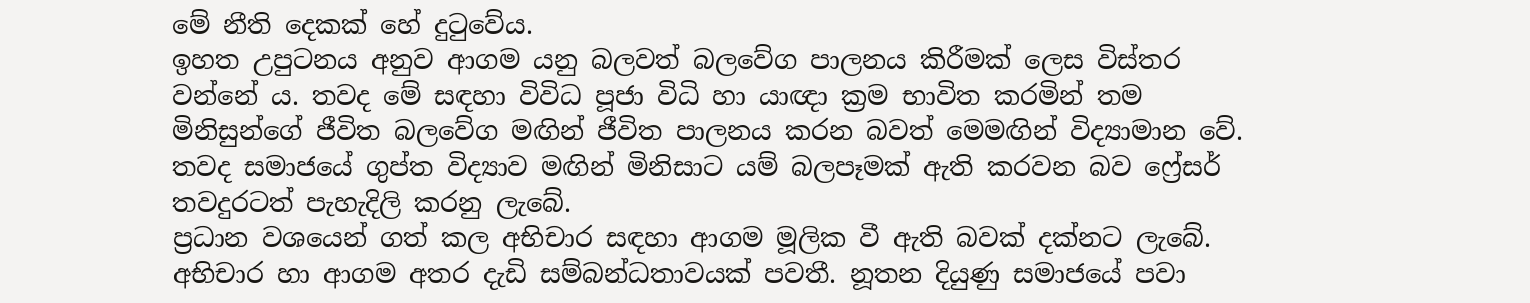මේ නීති දෙකක් හේ දුටුවේය.
ඉහත උපුටනය අනුව ආගම යනු බලවත් බලවේග පාලනය කිරීමක් ලෙස විස්තර වන්නේ ය. තවද මේ සඳහා විවිධ පූජා විධි හා යාඥා ක්‍රම භාවිත කරමින් තම මිනිසුන්ගේ ජීවිත බලවේග මඟින් ජීවිත පාලනය කරන බවත් මෙමඟින් විද්‍යාමාන වේ. තවද සමාජයේ ගුප්ත විද්‍යාව මඟින් මිනිසාට යම් බලපෑමක් ඇති කරවන බව ෆ්‍රේසර් තවදුරටත් පැහැදිලි කරනු ලැබේ.
ප්‍රධාන වශයෙන් ගත් කල අභිචාර සඳහා ආගම මූලික වී ඇති බවක් දක්නට ලැබේ.
අභිචාර හා ආගම අතර දැඩි සම්බන්ධතාවයක් පවතී. නූතන දියුණු සමාජයේ පවා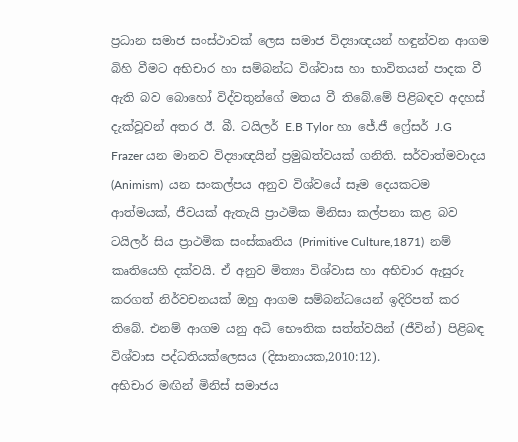ප්‍රධාන සමාජ සංස්ථාවක් ලෙස සමාජ විද්‍යාඥයන් හඳුන්වන ආගම බිහි වීමට අභිචාර හා සම්බන්ධ විශ්වාස හා භාවිතයන් පාදක වී ඇති බව බොහෝ විද්වතුන්ගේ මතය වී තිබේ.මේ පිළිබඳව අදහස් දැක්වූවන් අතර ඊ. බී. ටයිලර් E.B Tylor හා ජේ.ජී ෆ්‍රේසර් J.G Frazer යන මානව විද්‍යාඥයින් ප්‍රමුඛත්වයක් ගනිති. සර්වාත්මවාදය (Animism)  යන සංකල්පය අනුව විශ්වයේ සෑම දෙයකටම ආත්මයක්, ජීවයක් ඇතැයි ප්‍රාථමික මිනිසා කල්පනා කළ බව ටයිලර් සිය ප්‍රාථමික සංස්කෘතිය (Primitive Culture,1871)  නම් කෘතියෙහි දක්වයි. ඒ අනුව මිත්‍යා විශ්වාස හා අභිචාර ඇසුරු කරගත් නිර්වචනයක් ඔහු ආගම සම්බන්ධයෙන් ඉදිරිපත් කර තිබේ. එනම් ආගම යනු අධි භෞතික සත්ත්වයින් (ජීවින්) පිළිබඳ විශ්වාස පද්ධතියක්ලෙසය (දිසානායක,2010:12).
අභිචාර මඟින් මිනිස් සමාජය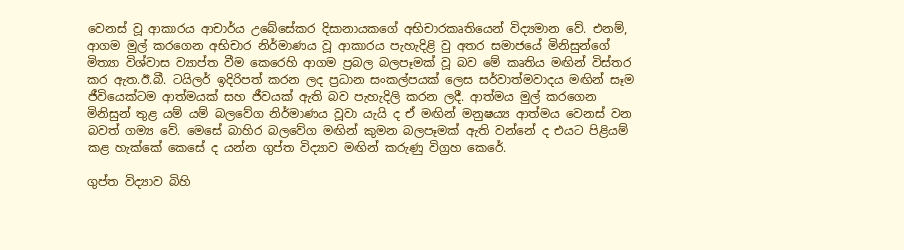වෙනස් වූ ආකාරය ආචාර්ය උබේසේකර දිසානායකගේ අභිචාරකෘතියෙන් විද්‍යමාන වේ. එනම්, ආගම මුල් කරගෙන අභිචාර නිර්මාණය වූ ආකාරය පැහැදිළි වු අතර සමාජයේ මිනිසුන්ගේ මිත්‍යා විශ්වාස ව්‍යාප්ත වීම කෙරෙහි ආගම ප්‍රබල බලපෑමක් වූ බව මේ කෘතිය මඟින් විස්තර කර ඇත.ඊ.බී. ටයිලර් ඉදිරිපත් කරන ලද ප්‍රධාන සංකල්පයක් ලෙස සර්වාත්මවාදය මඟින් සෑම ජීවියෙක්ටම ආත්මයක් සහ ජීවයක් ඇති බව පැහැදිලි කරන ලදී. ආත්මය මුල් කරගෙන මිනිසුන් තුළ යම් යම් බලවේග නිර්මාණය වූවා යැයි ද ඒ මඟින් මනුෂය්‍ය ආත්මය වෙනස් වන බවත් ගම්‍ය වේ. මෙසේ බාහිර බලවේග මඟින් කුමන බලපෑමක් ඇති වන්නේ ද එයට පිළියම් කළ හැක්කේ කෙසේ ද යන්න ගුප්ත විද්‍යාව මඟින් කරුණු විග්‍රහ කෙරේ.

ගුප්ත විද්‍යාව බිහි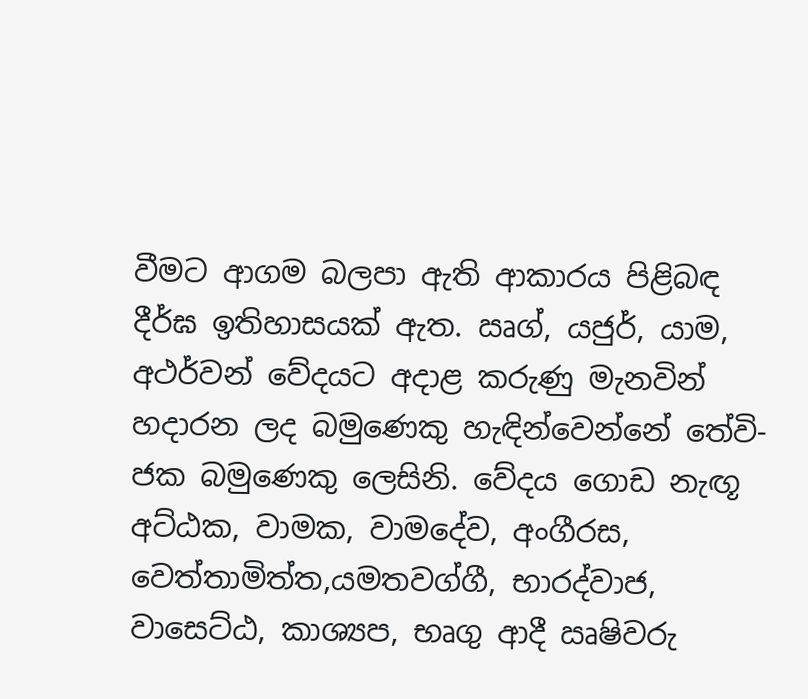වීමට ආගම බලපා ඇති ආකාරය පිළිබඳ දීර්ඝ ඉතිහාසයක් ඇත. ඍග්, යජුර්, යාම, අථර්වන් වේදයට අදාළ කරුණු මැනවින් හදාරන ලද බමුණෙකු හැඳින්වෙන්නේ තේවි- ජක බමුණෙකු ලෙසිනි. වේදය ගොඩ නැඟූ අට්ඨක, වාමක, වාමදේව, අංගීරස, වෙත්තාමිත්ත,යමතවග්ගී, භාරද්වාජ, වාසෙට්ඨ, කාශ්‍යප, භෘගු ආදී ඍෂිවරු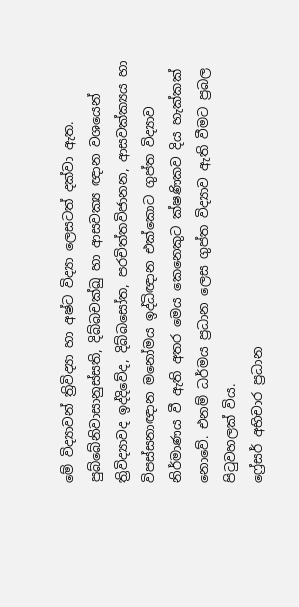මේ විද්‍යාවන් ත්‍රිවිද්‍යා හා අෂ්ට විද්‍යා ලෙසටත් දක්වා ඇත. පුබ්බේනිවාසානුස්සති, දිබ්බචක්ඛු හා ආසවක්‍ය ඥාන වශයෙන් ත්‍රිවිද්‍යාවද ඉද්දිවේද, දිබ්බසෝත, පරචිත්තවිජානන, ආසවක්ක්‍යය හා විපස්සනාඥාන මනෝමය ඉද්ධිඥාන එක්කොට ගුප්ත විද්‍යාව නිර්මාණය වී ඇති අතර මෙය කෙනෙකුට ක්ෂණිකව දිය හැක්කක් නොවේ. එනම් ධර්මය ප්‍රධාන ලෙස ගුප්ත විද්‍යාව ඇති වීමට ප්‍රබල පිටුවහලක් විය.
ෆ්‍රේසර් අභිචාර ප්‍රධාන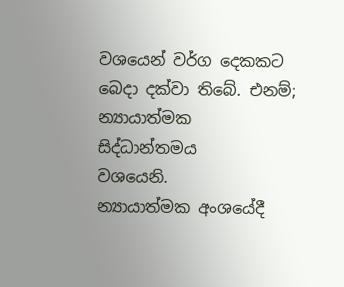වශයෙන් වර්ග දෙකකට බෙදා දක්වා තිබේ. එනම්;
න්‍යායාත්මක
සිද්ධාන්තමය
වශයෙනි.
න්‍යායාත්මක අංශයේදී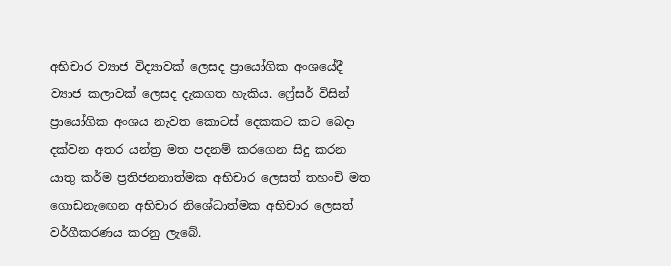අභිචාර ව්‍යාජ විද්‍යාවක් ලෙසද ප්‍රායෝගික අංශයේදී ව්‍යාජ කලාවක් ලෙසද දැකගත හැකිය. ෆ්‍රේසර් විසින් ප්‍රායෝගික අංශය නැවත කොටස් දෙකකට කට බෙදා දක්වන අතර යන්ත්‍ර මත පදනම් කරගෙන සිදු කරන යාතු කර්ම ප්‍රතිජනනාත්මක අභිචාර ලෙසත් තහංචි මත ගොඩනැඟෙන අභිචාර නිශේධාත්මක අභිචාර ලෙසත් වර්ගීකරණය කරනු ලැබේ.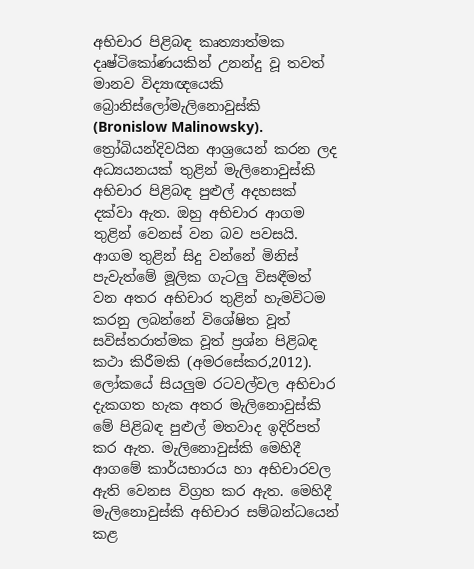අභිචාර පිළිබඳ කෘත්‍යාත්මක දෘෂ්ටිකෝණයකින් උනන්දු වූ තවත් මානව විද්‍යාඥයෙකි බ්‍රොනිස්ලෝමැලිනොවුස්කි (Bronislow Malinowsky). ත්‍රෝබියන්දිවයින ආශ්‍රයෙන් කරන ලද අධ්‍යයනයක් තුළින් මැලිනොවුස්කි අභිචාර පිළිබඳ පුළුල් අදහසක් දක්වා ඇත. ඔහු අභිචාර ආගම තුළින් වෙනස් වන බව පවසයි. ආගම තුළින් සිදු වන්නේ මිනිස් පැවැත්මේ මූලික ගැටලු විසඳීමත් වන අතර අභිචාර තුළින් හැමවිටම කරනු ලබන්නේ විශේෂිත වූත් සවිස්තරාත්මක වූත් ප්‍රශ්න පිළිබඳ කථා කිරීමකි (අමරසේකර,2012).
ලෝකයේ සියලුම රටවල්වල අභිචාර දැකගත හැක අතර මැලිනොවුස්කි මේ පිළිබඳ පුළුල් මතවාද ඉදිරිපත් කර ඇත. මැලිනොවුස්කි මෙහිදී ආගමේ කාර්යභාරය හා අභිචාරවල ඇති වෙනස විග්‍රහ කර ඇත. මෙහිදී මැලිනොවුස්කි අභිචාර සම්බන්ධයෙන් කළ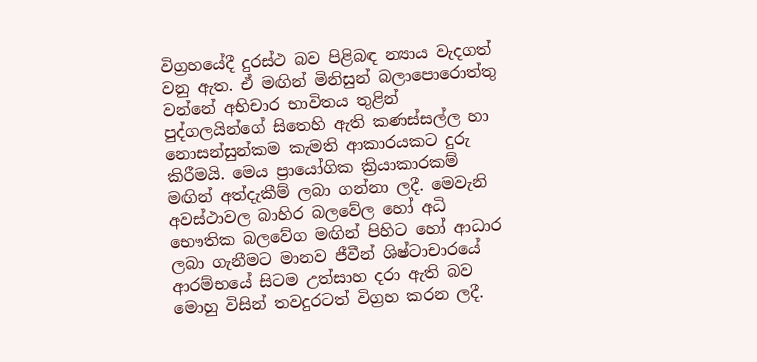විග්‍රහයේදී දුරස්ථ බව පිළිබඳ න්‍යාය වැදගත් වනු ඇත. ඒ මඟින් මිනිසුන් බලාපොරොත්තු වන්නේ අභිචාර භාවිතය තුළින් පුද්ගලයින්ගේ සිතෙහි ඇති කණස්සල්ල හා නොසන්සුන්කම කැමති ආකාරයකට දුරු කිරීමයි. මෙය ප්‍රායෝගික ක්‍රියාකාරකම් මඟින් අත්දැකීම් ලබා ගන්නා ලදී. මෙවැනි අවස්ථාවල බාහිර බලවේල හෝ අධි භෞතික බලවේග මඟින් පිහිට හෝ ආධාර ලබා ගැනීමට මානව ජීවීන් ශිෂ්ටාචාරයේ ආරම්භයේ සිටම උත්සාහ දරා ඇති බව මොහු විසින් තවදුරටත් විග්‍රහ කරන ලදී.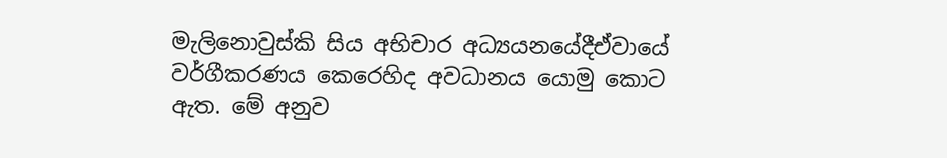මැලිනොවුස්කි සිය අභිචාර අධ්‍යයනයේදීඒවායේ වර්ගීකරණය කෙරෙහිද අවධානය යොමු කොට ඇත. මේ අනුව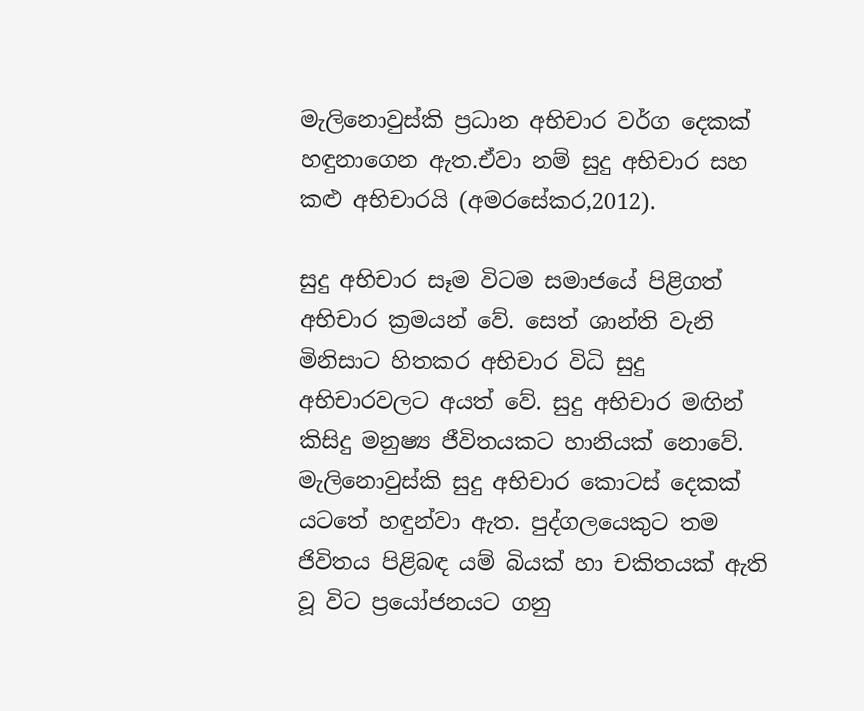මැලිනොවුස්කි ප්‍රධාන අභිචාර වර්ග දෙකක් හඳුනාගෙන ඇත.ඒවා නම් සුදු අභිචාර සහ කළු අභිචාරයි (අමරසේකර,2012).

සුදු අභිචාර සෑම විටම සමාජයේ පිළිගත් අභිචාර ක්‍රමයන් වේ. සෙත් ශාන්ති වැනි මිනිසාට හිතකර අභිචාර විධි සුදු අභිචාරවලට අයත් වේ. සුදු අභිචාර මඟින් කිසිදු මනුෂ්‍ය ජීවිතයකට හානියක් නොවේ. මැලිනොවුස්කි සුදු අභිචාර කොටස් දෙකක් යටතේ හඳුන්වා ඇත. පුද්ගලයෙකුට තම ජිවිතය පිළිබඳ යම් බියක් හා චකිතයක් ඇති වූ විට ප්‍රයෝජනයට ගනු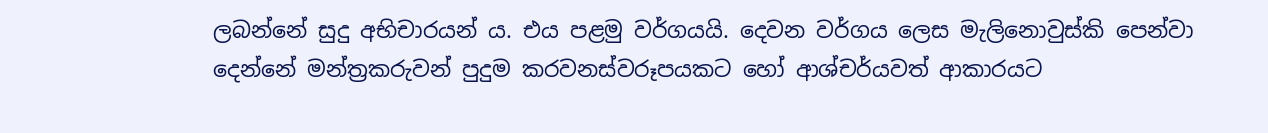ලබන්නේ සුදු අභිචාරයන් ය. එය පළමු වර්ගයයි. දෙවන වර්ගය ලෙස මැලිනොවුස්කි පෙන්වා දෙන්නේ මන්ත්‍රකරුවන් පුදුම කරවනස්වරූපයකට හෝ ආශ්චර්යවත් ආකාරයට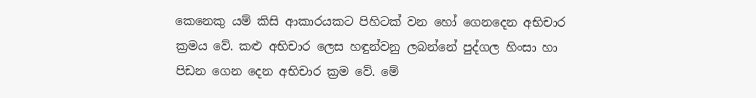කෙනෙකු යම් කිසි ආකාරයකට පිහිටක් වන හෝ ගෙනදෙන අභිචාර ක්‍රමය වේ. කළු අභිචාර ලෙස හඳුන්වනු ලබන්නේ පුද්ගල හිංසා හා පිඩන ගෙන දෙන අභිචාර ක්‍රම වේ. මේ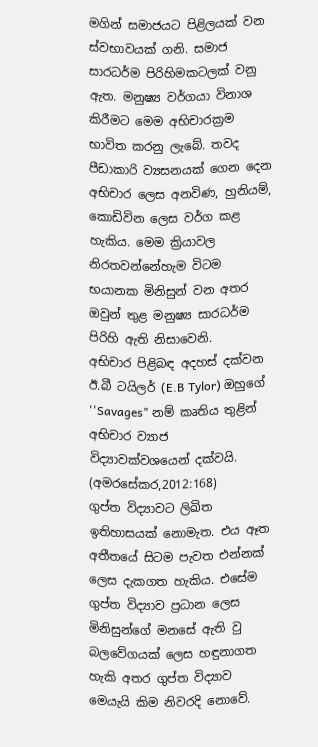මගින් සමාජයට පිළිලයක් වන ස්වභාවයක් ගනි. සමාජ සාරධර්ම පිරිහිමකටලක් වනු ඇත. මනුෂ්‍ය වර්ගයා විනාශ කිරීමට මෙම අභිචාරක්‍රම භාවිත කරනු ලැබේ. තවද පීඩාකාරි ව්‍යසනයක් ගෙන දෙන අභිචාර ලෙස අනවිණ, හුනියම්, කොඩිවින ලෙස වර්ග කළ හැකිය. මෙම ක්‍රියාවල නිරතවන්නේහැම විටම භයානක මිනිසුන් වන අතර ඔවුන් තුළ මනුෂ්‍ය සාරධර්ම පිරිහි ඇති නිසාවෙනි.
අභිචාර පිළිබඳ අදහස් දක්වන ඊ.බී ටයිලර් (E.B Tylor) ඔහුගේ ''Savages" නම් කෘතිය තුළින් අභිචාර ව්‍යාජ විද්‍යාවක්වශයෙන් දක්වයි. (අමරසේකර,2012:168)
ගුප්ත විද්‍යාවට ලිඛිත ඉතිහාසයක් නොමැත. එය ඈත අතීතයේ සිටම පැවත එන්නක් ලෙස දැකගත හැකිය. එසේම ගුප්ත විද්‍යාව ප්‍රධාන ලෙස මිනිසුන්ගේ මනසේ ඇති වු බලවේගයක් ලෙස හඳුනාගත හැකි අතර ගුප්ත විද්‍යාව මෙයැයි කිම නිවරදි නොවේ.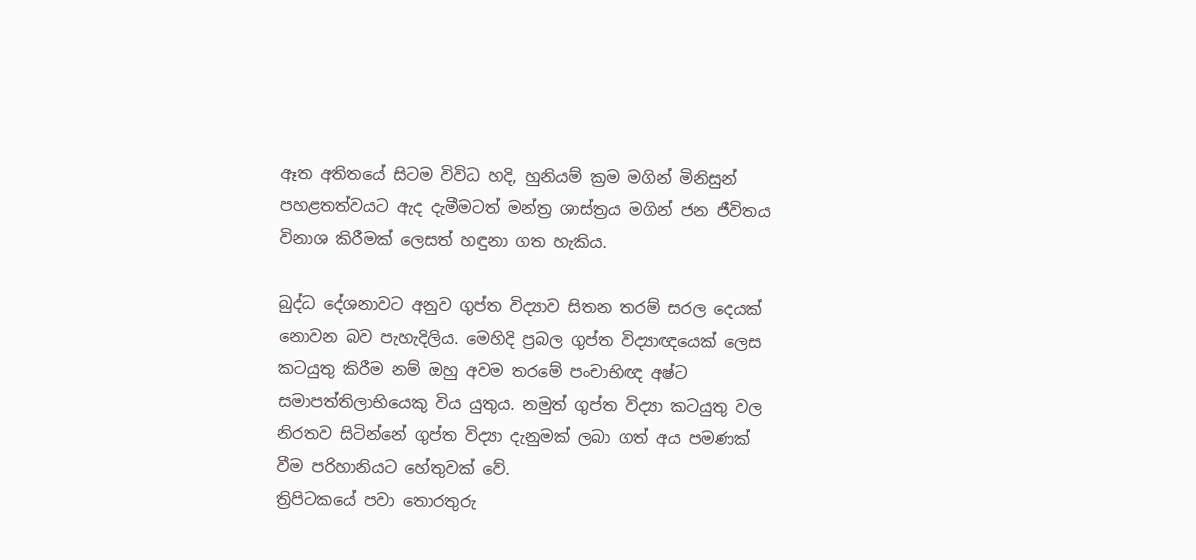ඈත අතිතයේ සිටම විවිධ හදි, හුනියම් ක්‍රම මගින් මිනිසුන් පහළතත්වයට ඇද දැමීමටත් මන්ත්‍ර ශාස්ත්‍රය මගින් ජන ජීවිතය විනාශ කිරීමක් ලෙසත් හඳුනා ගත හැකිය.

බුද්ධ දේශනාවට අනුව ගුප්ත විද්‍යාව සිතන තරම් සරල දෙයක් නොවන බව පැහැදිලිය. මෙහිදි ප්‍රබල ගුප්ත විද්‍යාඥයෙක් ලෙස කටයුතු කිරීම නම් ඔහු අවම තරමේ පංචාභිඥ අෂ්ට සමාපත්තිලාභියෙකු විය යුතුය. නමුත් ගුප්ත විද්‍යා කටයුතු වල නිරතව සිටින්නේ ගුප්ත විද්‍යා දැනුමක් ලබා ගත් අය පමණක් වීම පරිහානියට හේතුවක් වේ.
ත්‍රිපිටකයේ පවා තොරතුරු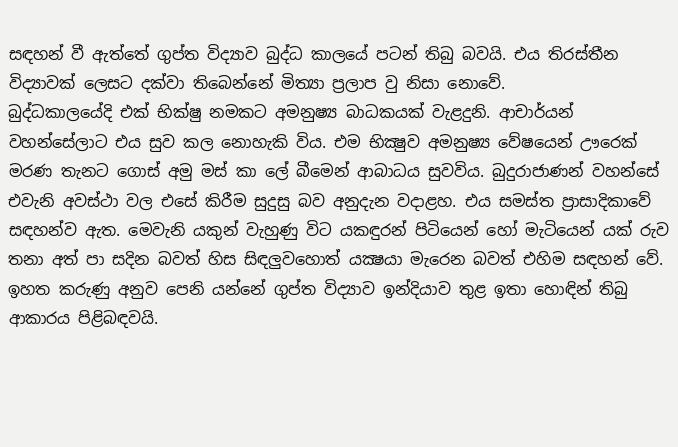සඳහන් වී ඇත්තේ ගුප්ත විද්‍යාව බුද්ධ කාලයේ පටන් තිබු බවයි. එය තිරස්තීන විද්‍යාවක් ලෙසට දක්වා තිබෙන්නේ මිත්‍යා ප්‍රලාප වු නිසා නොවේ.
බුද්ධකාලයේදි එක් භික්ෂු නමකට අමනුෂ්‍ය බාධකයක් වැළදුනි. ආචාර්යන් වහන්සේලාට එය සුව කල නොහැකි විය. එම භික්‍ෂුව අමනුෂ්‍ය වේෂයෙන් ඌරෙක් මරණ තැනට ගොස් අමු මස් කා ලේ බීමෙන් ආබාධය සුවවිය. බුදුරාජාණන් වහන්සේ එවැනි අවස්ථා වල එසේ කිරීම සුදුසු බව අනුදැන වදාළහ. එය සමස්ත ප්‍රාසාදිකාවේ සඳහන්ව ඇත. මෙවැනි යකුන් වැහුණු විට යකඳුරන් පිටියෙන් හෝ මැටියෙන් යක් රුව තනා අත් පා සදින බවත් හිස සිඳලුවහොත් යක්‍ෂයා මැරෙන බවත් එහිම සඳහන් වේ.
ඉහත කරුණු අනුව පෙනි යන්නේ ගුප්ත විද්‍යාව ඉන්දියාව තුළ ඉතා හොඳින් තිබු ආකාරය පිළිබඳවයි.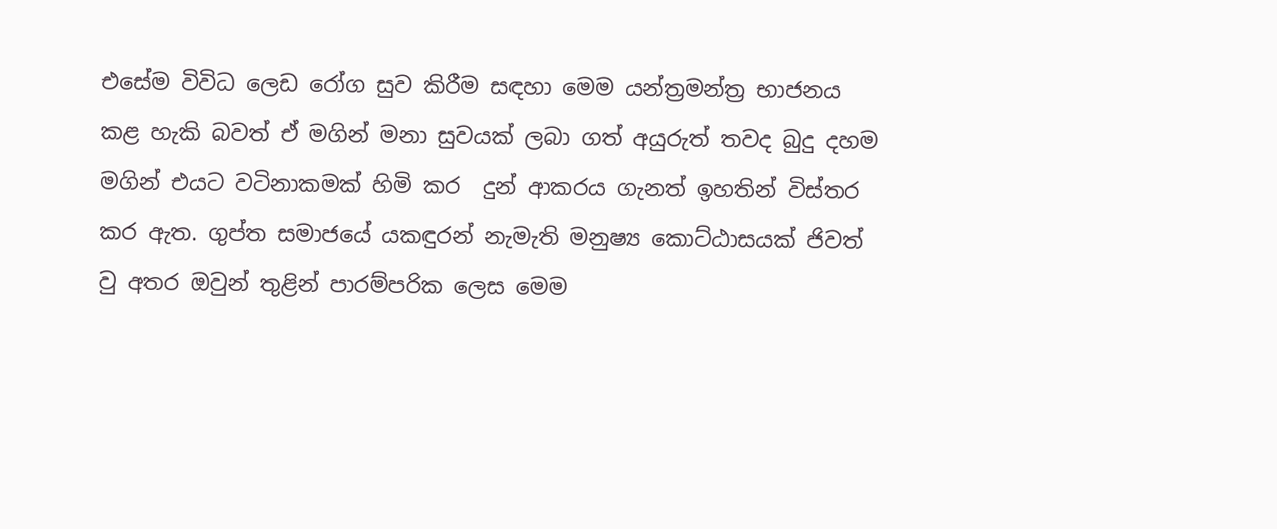එසේම විවිධ ලෙඩ රෝග සුව කිරීම සඳහා මෙම යන්ත්‍රමන්ත්‍ර භාජනය කළ හැකි බවත් ඒ මගින් මනා සුවයක් ලබා ගත් අයුරුත් තවද බුදු දහම මගින් එයට වටිනාකමක් හිමි කර  දුන් ආකරය ගැනත් ඉහතින් විස්තර කර ඇත. ගුප්ත සමාජයේ යකඳුරන් නැමැති මනුෂ්‍ය කොට්ඨාසයක් ජිවත් වු අතර ඔවුන් තුළින් පාරම්පරික ලෙස මෙම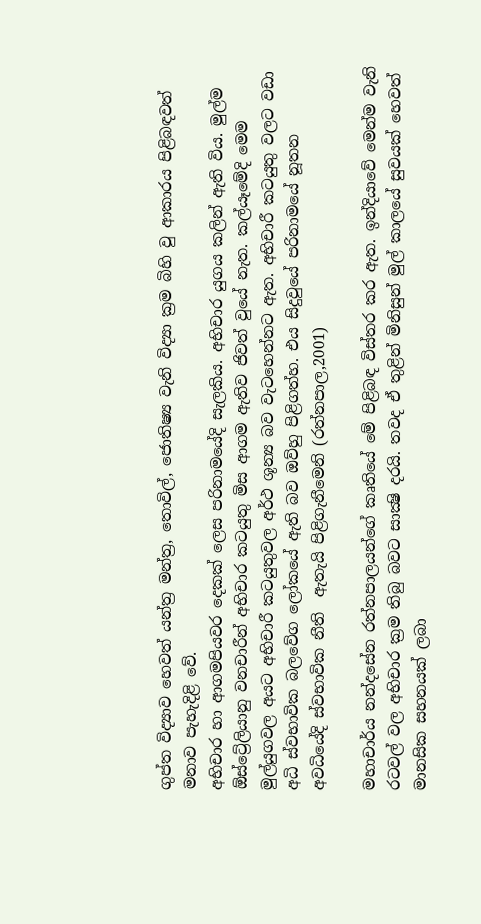ගුප්ත විද්‍යාව හෙවත් යන්ත්‍ර මන්ත්‍ර, තොවිල්, ජොතිෂ්‍ය වැනි විද්‍යා ක්‍රම බිහි වු ආකාරය පිළිබඳවත් මනාව පැහැදිළි වේ.
අභිචාර හා ආගමපියවර දෙකක් ලෙස පරිනාමයේදි සැලකිය. අභිචාර යුගය කලින් ඇති විය. මුල්ම ඕස්ට්‍රේලියානු වනචාරීන් අභිචාර කටයුතු මිස ආගම ඇතිව ජිවත් වුයේ නැත. කල්යෑමේදි මෙම මුල්යුගවල අයට අභිචාරී කටයුතුවල අර්ථ ශූන්‍ය බව වැටහෙන්නට ඇත. අභිචාරී කටයුතු වලට වඩා  අධි ස්වභාවික බලවේග ලෝකයේ ඇති බව ඔව්හු පිළිගත්හ. එය සිදුවුයේ පරිනාමයේ නූතන අවධියේදි ස්වභාවික නීති  ඇතැයි පිළිගැනීමෙනි (රත්නපාල,2001)

මහාචාර්ය නන්දසේන රත්නපාලයන්ගේ කෘතියේ මේ පිළිබඳ විස්තර කර ඇත. ඉන්දියාවේ මෙන්ම වැනි රටවල් වල අභිචාර ක්‍රම තිබු බවට සාක්‍ෂි දරයි. තවද ඒ තුළින් මිනිසුන් මුල් කාලයේ සුවයක් හෙවත් මානසික සහනයක් ලබා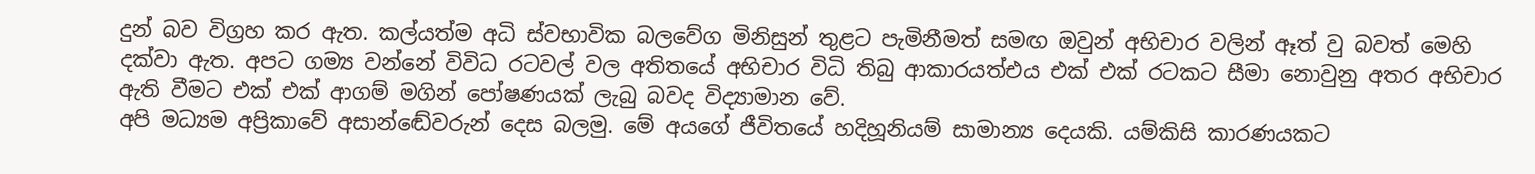දුන් බව විග්‍රහ කර ඇත. කල්යත්ම අධි ස්වභාවික බලවේග මිනිසුන් තුළට පැමිනීමත් සමඟ ඔවුන් අභිචාර වලින් ඈත් වු බවත් මෙහි දක්වා ඇත. අපට ගම්‍ය වන්නේ විවිධ රටවල් වල අතිතයේ අභිචාර විධි තිබු ආකාරයත්එය එක් එක් රටකට සීමා නොවුනු අතර අභිචාර ඇති වීමට එක් එක් ආගම් මගින් පෝෂණයක් ලැබු බවද විද්‍යාමාන වේ.
අපි මධ්‍යම අප්‍රිකාවේ අසාන්ඬේවරුන් දෙස බලමු. මේ අයගේ ජීවිතයේ හදිහූනියම් සාමාන්‍ය දෙයකි. යම්කිසි කාරණයකට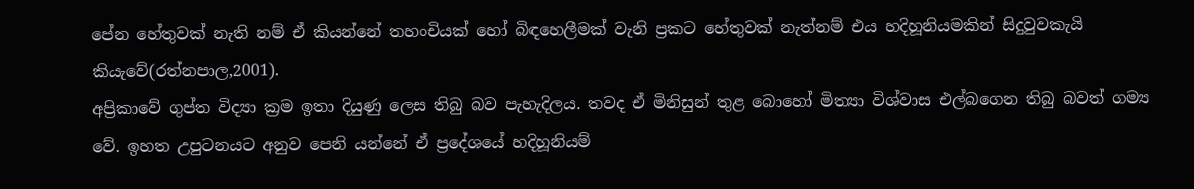පේන හේතුවක් නැති නම් ඒ කියන්නේ තහංචියක් හෝ බිඳහෙලීමක් වැනි ප්‍රකට හේතුවක් නැත්නම් එය හදිහූනියමකින් සිදුවුවකැයි කියැවේ(රත්නපාල,2001).
අප්‍රිකාවේ ගුප්ත විද්‍යා ක්‍රම ඉතා දියුණු ලෙස තිබු බව පැහැදිලය. තවද ඒ මිනිසුන් තුළ බොහෝ මිත්‍යා විශ්වාස එල්බගෙන තිබු බවත් ගම්‍ය වේ. ඉහත උපුටනයට අනුව පෙනි යන්නේ ඒ ප්‍රදේශයේ හදිහූනියම්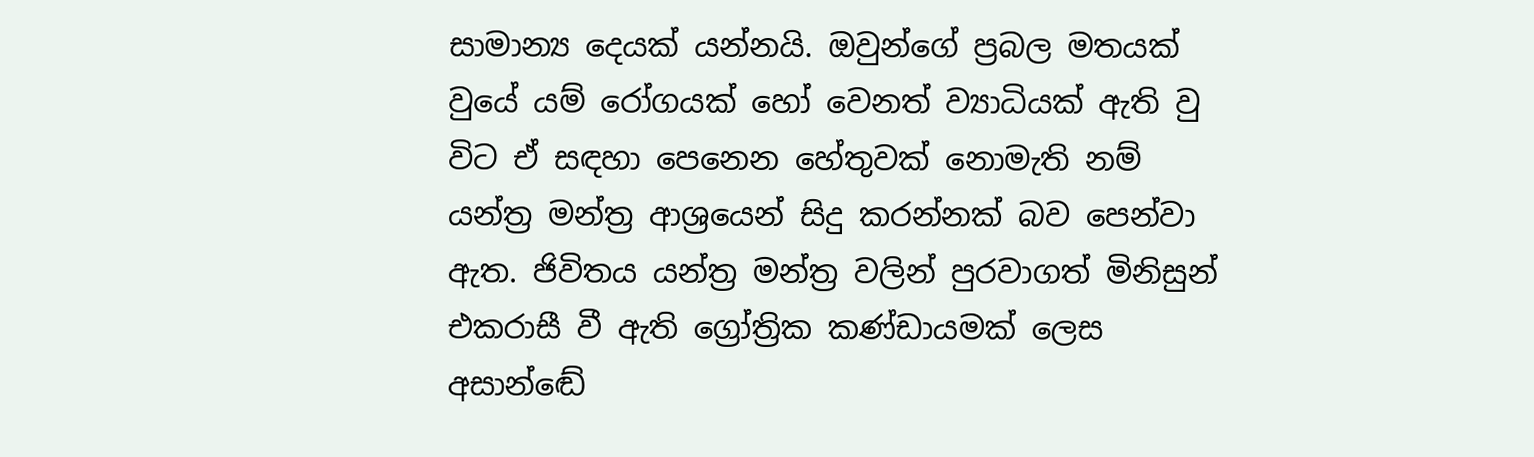සාමාන්‍ය දෙයක් යන්නයි. ඔවුන්ගේ ප්‍රබල මතයක් වුයේ යම් රෝගයක් හෝ වෙනත් ව්‍යාධියක් ඇති වු විට ඒ සඳහා පෙනෙන හේතුවක් නොමැති නම් යන්ත්‍ර මන්ත්‍ර ආශ්‍රයෙන් සිදු කරන්නක් බව පෙන්වා ඇත. ජිවිතය යන්ත්‍ර මන්ත්‍ර වලින් පුරවාගත් මිනිසුන් එකරාසී වී ඇති ග්‍රෝත්‍රික කණ්ඩායමක් ලෙස අසාන්ඬේ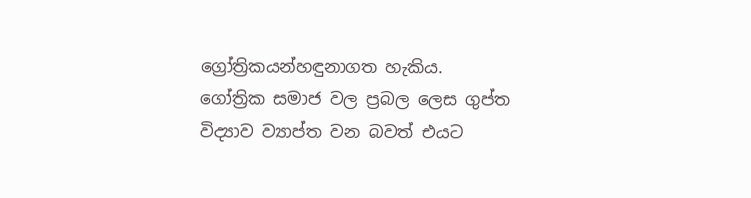ග්‍රෝත්‍රිකයන්හඳුනාගත හැකිය.
ගෝත්‍රික සමාජ වල ප්‍රබල ලෙස ගුප්ත විද්‍යාව ව්‍යාප්ත වන බවත් එයට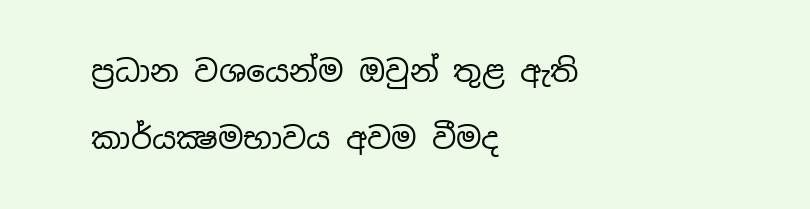ප්‍රධාන වශයෙන්ම ඔවුන් තුළ ඇති කාර්යක්‍ෂමභාවය අවම වීමද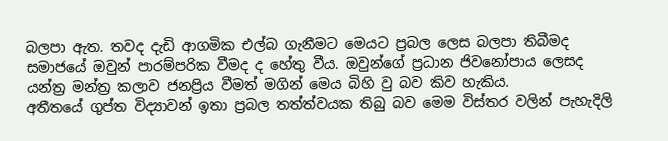බලපා ඇත. තවද දැඩි ආගමික එල්බ ගැනීමට මෙයට ප්‍රබල ලෙස බලපා තිබීමද සමාජයේ ඔවුන් පාරම්පරික වීමද ද හේතු වීය. ඔවුන්ගේ ප්‍රධාන ජිවනෝපාය ලෙසද යන්ත්‍ර මන්ත්‍ර කලාව ජනප්‍රිය වීමත් මගින් මෙය බිහි වු බව කිව හැකිය.
අතීතයේ ගුප්ත විද්‍යාවන් ඉතා ප්‍රබල තත්ත්වයක තිබු බව මෙම විස්තර වලින් පැහැදිලි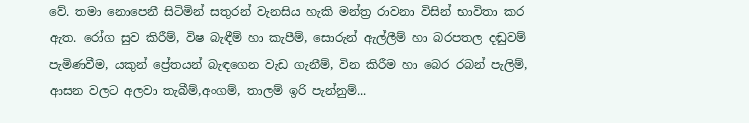වේ. තමා නොපෙනී සිටිමින් සතුරන් වැනසිය හැකි මන්ත්‍ර රාවනා විසින් භාවිතා කර ඇත. රෝග සුව කිරීම්, විෂ බැඳීම් හා කැපීම්, සොරුන් ඇල්ලීම් හා බරපතල දඬුවම් පැමිණවීම, යකුන් ප්‍රේතයන් බැඳගෙන වැඩ ගැනීම්, වින කිරීම හා බෙර රබන් පැලිම්, ආසන වලට අලවා තැබීම්,අංගම්, තාලම් ඉරි පැන්නුම්...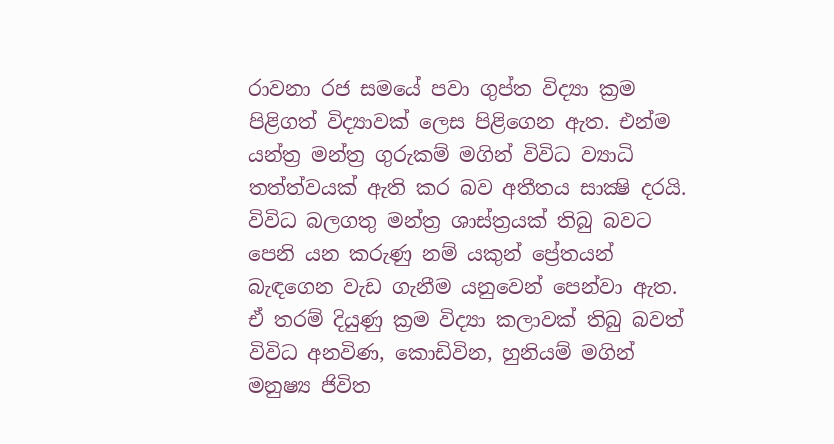රාවනා රජ සමයේ පවා ගුප්ත විද්‍යා ක්‍රම පිළිගත් විද්‍යාවක් ලෙස පිළිගෙන ඇත. එන්ම යන්ත්‍ර මන්ත්‍ර ගුරුකම් මගින් විවිධ ව්‍යාධි තත්ත්වයක් ඇති කර බව අතීතය සාක්‍ෂි දරයි. විවිධ බලගතු මන්ත්‍ර ශාස්ත්‍රයක් තිබු බවට පෙනි යන කරුණු නම් යකුන් ප්‍රේතයන් බැඳගෙන වැඩ ගැනීම යනුවෙන් පෙන්වා ඇත. ඒ තරම් දියුණු ක්‍රම විද්‍යා කලාවක් තිබු බවත් විවිධ අනවිණ, කොඩිවින, හුනියම් මගින් මනුෂ්‍ය ජිවිත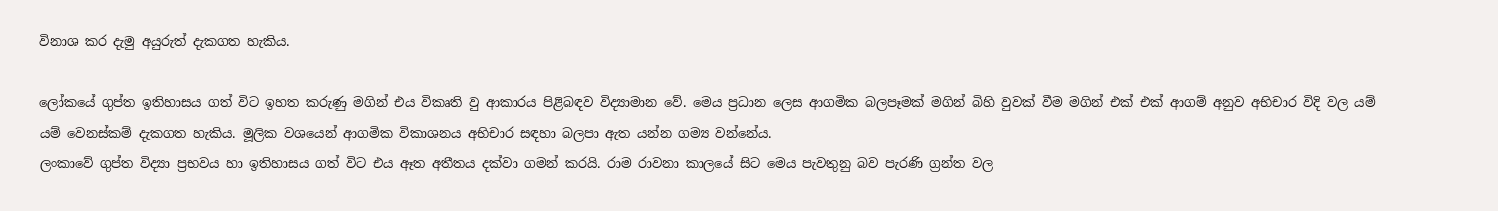විනාශ කර දැමු අයුරුත් දැකගත හැකිය.

ලෝකයේ ගුප්ත ඉතිහාසය ගත් විට ඉහත කරුණු මගින් එය විකෘති වු ආකාරය පිළිබඳව විද්‍යාමාන වේ. මෙය ප්‍රධාන ලෙස ආගමික බලපෑමක් මගින් බිහි වුවක් වීම මගින් එක් එක් ආගම් අනුව අභිචාර විදි වල යම් යම් වෙනස්කම් දැකගත හැකිය. මූලික වශයෙන් ආගමික විකාශනය අභිචාර සඳහා බලපා ඇත යන්න ගම්‍ය වන්නේය.
ලංකාවේ ගුප්ත විද්‍යා ප්‍රභවය හා ඉතිහාසය ගත් විට එය ඈත අතීතය දක්වා ගමන් කරයි. රාම රාවනා කාලයේ සිට මෙය පැවතුනු බව පැරණි ග්‍රන්ත වල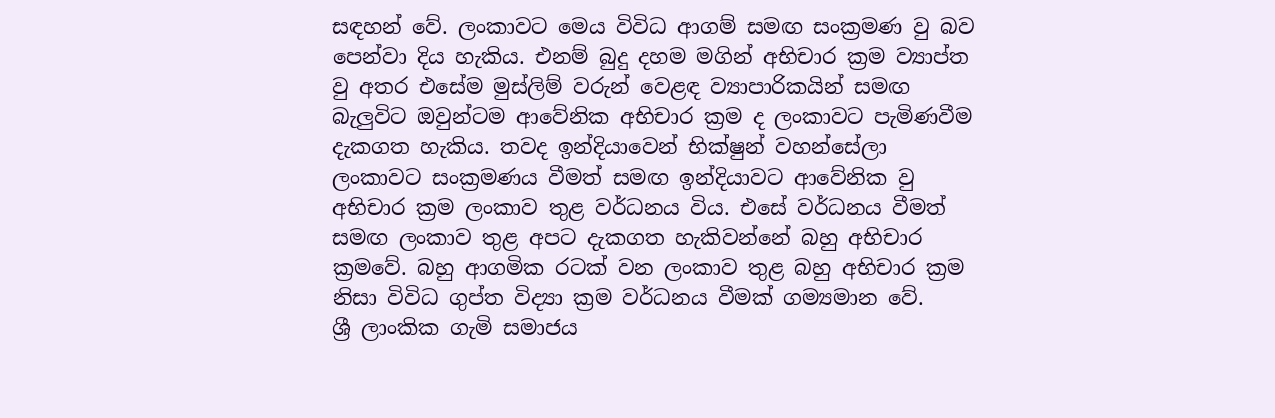සඳහන් වේ. ලංකාවට මෙය විවිධ ආගම් සමඟ සංක්‍රමණ වු බව පෙන්වා දිය හැකිය. එනම් බුදු දහම මගින් අභිචාර ක්‍රම ව්‍යාප්ත වු අතර එසේම මුස්ලිම් වරුන් වෙළඳ ව්‍යාපාරිකයින් සමඟ බැලුවිට ඔවුන්ටම ආවේනික අභිචාර ක්‍රම ද ලංකාවට පැමිණවීම දැකගත හැකිය. තවද ඉන්දියාවෙන් භික්ෂුන් වහන්සේලා ලංකාවට සංක්‍රමණය වීමත් සමඟ ඉන්දියාවට ආවේනික වු අභිචාර ක්‍රම ලංකාව තුළ වර්ධනය විය. එසේ වර්ධනය වීමත් සමඟ ලංකාව තුළ අපට දැකගත හැකිවන්නේ බහු අභිචාර ක්‍රමවේ. බහු ආගමික රටක් වන ලංකාව තුළ බහු අභිචාර ක්‍රම නිසා විවිධ ගුප්ත විද්‍යා ක්‍රම වර්ධනය වීමක් ගම්‍යමාන වේ.
ශ්‍රී ලාංකික ගැමි සමාජය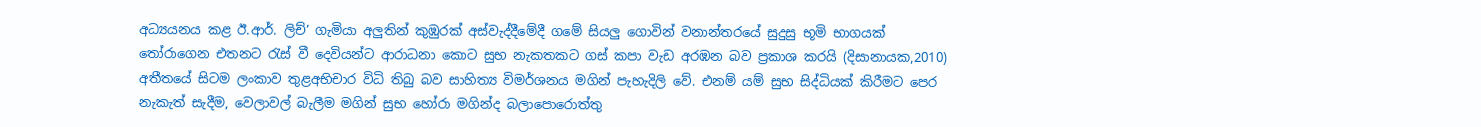අධ්‍යයනය කළ ඊ.ආර්. ලිච්’ ගැමියා අලුතින් කුඹුරක් අස්වැද්දීමේදී ගමේ සියලු ගොවින් වනාන්තරයේ සුදුසු භූමි භාගයක් තෝරාගෙන එතනට රැස් වී දෙවියන්ට ආරාධනා කොට සුභ නැකතකට ගස් කපා වැඩ අරඹන බව ප්‍රකාශ කරයි (දිසානායක,2010)
අතීතයේ සිටම ලංකාව තුළඅභිචාර විධි තිබු බව සාහිත්‍ය විමර්ශනය මගින් පැහැදිලි වේ. එනම් යම් සුභ සිද්ධියක් කිරීමට පෙර නැකැත් සැදීම, වෙලාවල් බැලීම මගින් සුභ හෝරා මගින්ද බලාපොරොත්තු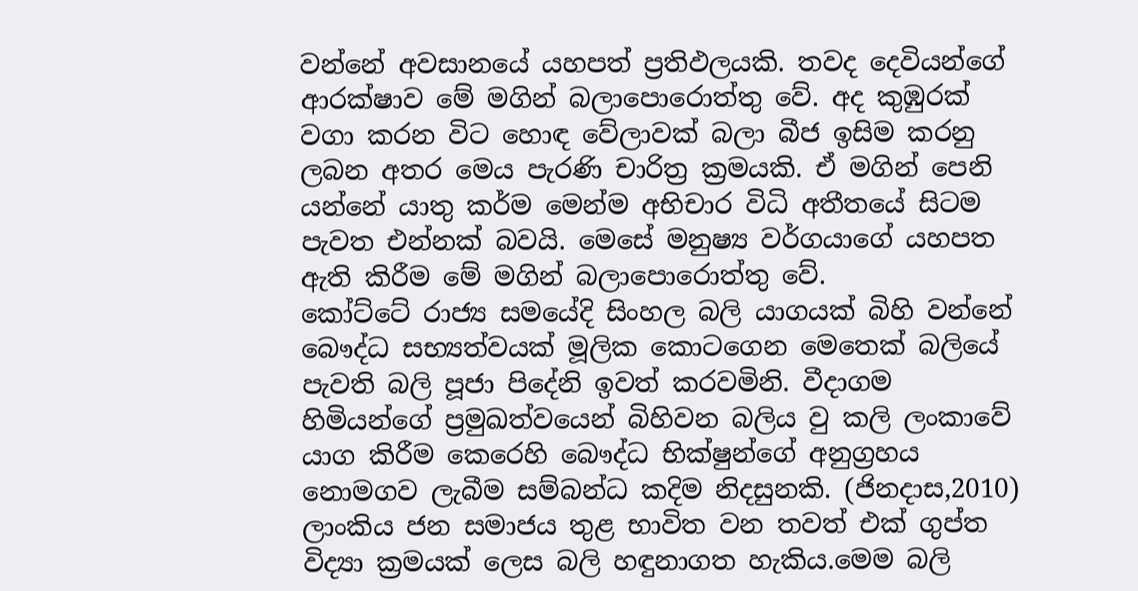වන්නේ අවසානයේ යහපත් ප්‍රතිඵලයකි. තවද දෙවියන්ගේ ආරක්ෂාව මේ මගින් බලාපොරොත්තු වේ. අද කුඹුරක් වගා කරන විට හොඳ වේලාවක් බලා බීජ ඉසිම කරනු ලබන අතර මෙය පැරණි චාරිත්‍ර ක්‍රමයකි. ඒ මගින් පෙනි යන්නේ යාතු කර්ම මෙන්ම අභිචාර විධි අතීතයේ සිටම පැවත එන්නක් බවයි. මෙසේ මනුෂ්‍ය වර්ගයාගේ යහපත ඇති කිරීම මේ මගින් බලාපොරොත්තු වේ.
කෝට්ටේ රාජ්‍ය සමයේදි සිංහල බලි යාගයක් බිහි වන්නේ බෞද්ධ සභ්‍යත්වයක් මූලික කොටගෙන මෙතෙක් බලියේ පැවති බලි පූජා පිදේනි ඉවත් කරවමිනි. වීදාගම හිමියන්ගේ ප්‍රමුඛත්වයෙන් බිහිවන බලිය වු කලි ලංකාවේ යාග කිරීම කෙරෙහි බෞද්ධ භික්ෂුන්ගේ අනුග්‍රහය නොමගව ලැබීම සම්බන්ධ කදිම නිදසුනකි. (ජිනදාස,2010)
ලාංකිය ජන සමාජය තුළ භාවිත වන තවත් එක් ගුප්ත විද්‍යා ක්‍රමයක් ලෙස බලි හඳුනාගත හැකිය.මෙම බලි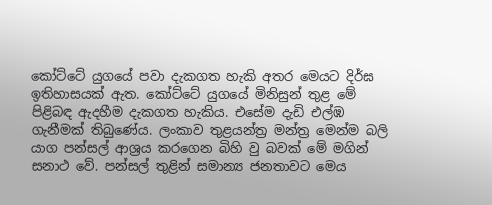කෝට්ටේ යුගයේ පවා දැකගත හැකි අතර මෙයට දිර්ඝ ඉතිහාසයක් ඇත. කෝට්ටේ යුගයේ මිනිසුන් තුළ මේ පිළිබඳ ඇදහීම දැකගත හැකිය. එසේම දැඩි එල්ඹ ගැනීමක් තිබුණේය. ලංකාව තුළයන්ත්‍ර මන්ත්‍ර මෙන්ම බලි යාග පන්සල් ආශ්‍රය කරගෙන බිහි වු බවක් මේ මගින් සනාථ වේ. පන්සල් තුළින් සමාන්‍ය ජනතාවට මෙය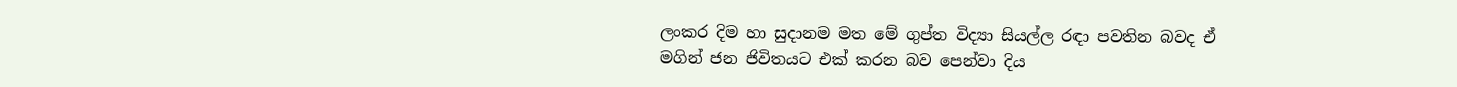ලංකර දිම හා සුදානම මත මේ ගුප්ත විද්‍යා සියල්ල රඳා පවතින බවද ඒ මගින් ජන ජිවිතයට එක් කරන බව පෙන්වා දිය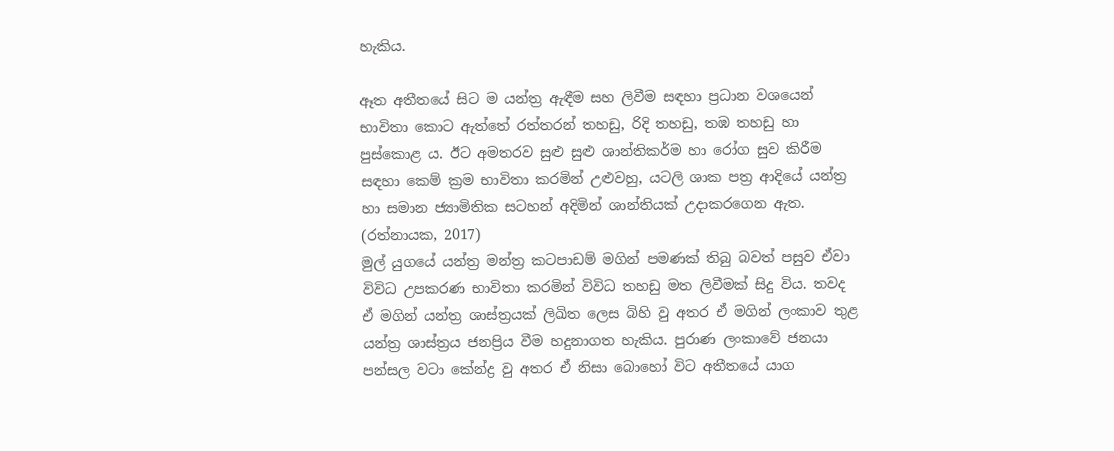හැකිය.

ඈත අතීතයේ සිට ම යන්ත්‍ර ඇඳීම සහ ලිවීම සඳහා ප්‍රධාන වශයෙන් භාවිතා කොට ඇත්තේ රත්තරන් තහඩු, රිදි තහඩු, තඹ තහඩු හා පුස්කොළ ය. ඊට අමතරව සුළු සුළු ශාන්තිකර්ම හා රෝග සුව කිරීම සඳහා කෙම් ක්‍රම භාවිතා කරමින් උළුවහු, යටලි ශාක පත්‍ර ආදියේ යන්ත්‍ර හා සමාන ජ්‍යාමිතික සටහන් අදිමින් ශාන්තියක් උදාකරගෙන ඇත. (රත්නායක, 2017)
මුල් යුගයේ යන්ත්‍ර මන්ත්‍ර කටපාඩම් මගින් පමණක් තිබු බවත් පසුව ඒවා විවිධ උපකරණ භාවිතා කරමින් විවිධ තහඩු මත ලිවීමක් සිදු විය. තවද ඒ මගින් යන්ත්‍ර ශාස්ත්‍රයක් ලිඛිත ලෙස බිහි වු අතර ඒ මගින් ලංකාව තුළ යන්ත්‍ර ශාස්ත්‍රය ජනප්‍රිය වීම හදුනාගත හැකිය. පුරාණ ලංකාවේ ජනයා පන්සල වටා කේන්ද්‍ර වු අතර ඒ නිසා බොහෝ විට අතීතයේ යාග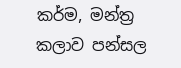කර්ම, මන්ත්‍ර කලාව පන්සල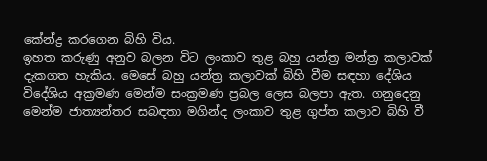කේන්ද්‍ර කරගෙන බිහි විය.
ඉහත කරුණු අනුව බලන විට ලංකාව තුළ බහු යන්ත්‍ර මන්ත්‍ර කලාවක් දැකගත හැකිය. මෙසේ බහු යන්ත්‍ර කලාවක් බිහි වීම සඳහා දේශිය විදේශිය අක්‍රමණ මෙන්ම සංක්‍රමණ ප්‍රබල ලෙස බලපා ඇත. ගනුදෙනු මෙන්ම ජාත්‍යන්තර සබඳතා මගින්ද ලංකාව තුළ ගුප්ත කලාව බිහි වී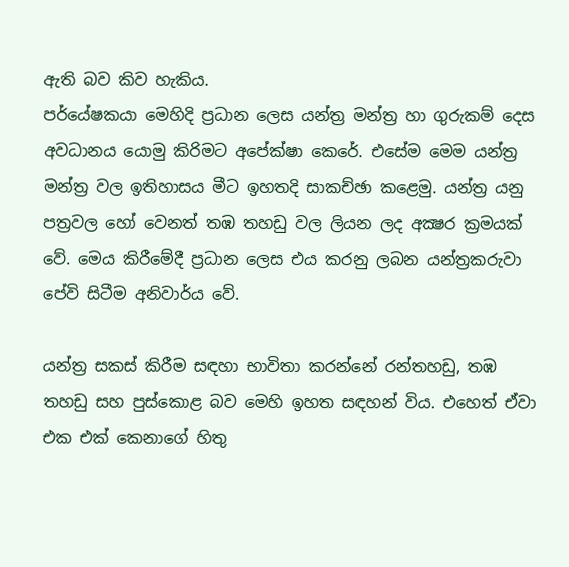ඇති බව කිව හැකිය.
පර්යේෂකයා මෙහිදි ප්‍රධාන ලෙස යන්ත්‍ර මන්ත්‍ර හා ගුරුකම් දෙස අවධානය යොමු කිරිමට අපේක්ෂා කෙරේ. එසේම මෙම යන්ත්‍ර මන්ත්‍ර වල ඉතිහාසය මීට ඉහතදි සාකච්ඡා කළෙමු. යන්ත්‍ර යනු පත්‍රවල හෝ වෙනත් තඹ තහඩු වල ලියන ලද අක්‍ෂර ක්‍රමයක් වේ. මෙය කිරීමේදී ප්‍රධාන ලෙස එය කරනු ලබන යන්ත්‍රකරුවා පේවි සිටීම අනිවාර්ය වේ.

යන්ත්‍ර සකස් කිරීම සඳහා භාවිතා කරන්නේ රන්තහඩු, තඹ තහඩු සහ පුස්කොළ බව මෙහි ඉහත සඳහන් විය. එහෙත් ඒවා එක එක් කෙනාගේ හිතු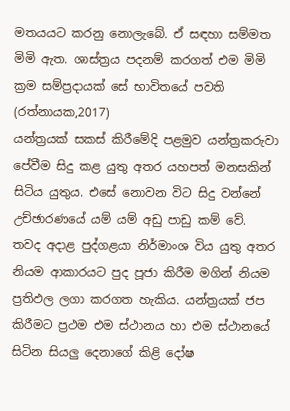මතයයට කරනු නොලැබේ. ඒ සඳහා සම්මත මිමි ඇත. ශාස්ත්‍රය පදනම් කරගත් එම මිමි ක්‍රම සම්ප්‍රදායක් සේ භාවිතයේ පවති (රත්නායක,2017)
යන්ත්‍රයක් සකස් කිරීමේදි පළමුව යන්ත්‍රකරුවා පේවීම සිදු කළ යුතු අතර යහපත් මනසකින් සිටිය යුතුය. එසේ නොවන විට සිදු වන්නේ උච්ඡාරණයේ යම් යම් අඩු පාඩු කම් වේ. තවද අදාළ පුද්ගළයා නිර්මාංශ විය යුතු අතර නියම ආකාරයට පුද පූජා කිරීම මගින් නියම ප්‍රතිඵල ලගා කරගත හැකිය. යන්ත්‍රයක් ජප කිරීමට ප්‍රථම එම ස්ථානය හා එම ස්ථානයේ සිටින සියලු දෙනාගේ කිළි දෝෂ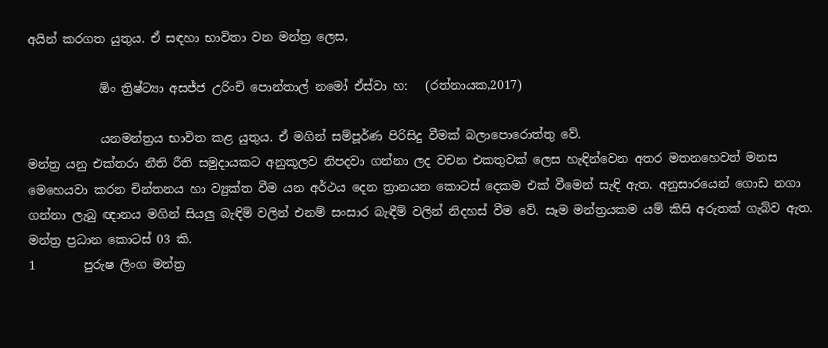අයින් කරගත යුතුය. ඒ සඳහා භාවිතා වන මන්ත්‍ර ලෙස,

            ඕං ත්‍රිෂ්ට්‍යා අසජ්ජ උරිංචි පොන්තාල් නමෝ ඒස්වා හ:   (රත්නායක,2017)

            යනමන්ත්‍රය භාවිත කළ යුතුය. ඒ මගින් සම්පූර්ණ පිරිසිදු වීමක් බලාපොරොත්තු වේ.
මන්ත්‍ර යනු එක්තරා නීති රීති සමුදායකට අනුකූලව නිපදවා ගන්නා ලද වචන එකතුවක් ලෙස හැඳින්වෙන අතර මතනහෙවත් මනස මෙහෙයවා කරන චින්තනය හා ව්‍යුක්ත වීම යන අර්ථය දෙන ත්‍රානයන කොටස් දෙකම එක් වීමෙන් සැඳි ඇත. අනුසාරයෙන් ගොඩ නගා ගන්නා ලැබු ඥානය මගින් සියලු බැඳිම් වලින් එනම් සංසාර බැඳීම් වලින් නිදහස් වීම වේ. සෑම මන්ත්‍රයකම යම් කිසි අරුතක් ගැබ්ව ඇත.
මන්ත්‍ර ප්‍රධාන කොටස් 03 කි.
1        පුරුෂ ලිංග මන්ත්‍ර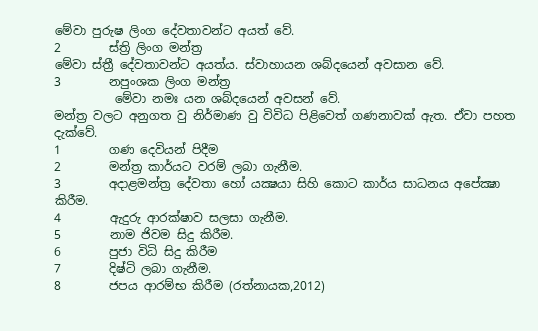මේවා පුරුෂ ලිංග දේවතාවන්ට අයත් වේ.
2        ස්ත්‍රි ලිංග මන්ත්‍ර                                                                                                                    මේවා ස්ත්‍රී දේවතාවන්ට අයත්ය. ස්වාහායන ශබ්දයෙන් අවසාන වේ.
3        නපුංශක ලිංග මන්ත්‍ර
          මේවා නමඃ යන ශබ්දයෙන් අවසන් වේ.
මන්ත්‍ර වලට අනුගත වු නිර්මාණ වු විවිධ පිළිවෙත් ගණනාවක් ඇත. ඒවා පහත දැක්වේ.
1        ගණ දෙවියන් පිදීම
2        මන්ත්‍ර කාර්යට වරම් ලබා ගැනීම.
3        අදාළමන්ත්‍ර දේවතා හෝ යක්‍ෂයා සිහි කොට කාර්ය සාධනය අපේක්‍ෂා කිරීම.
4        ඇදුරු ආරක්ෂාව සලසා ගැනීම.
5        නාම ජිවම සිදු කිරීම.
6        පුජා විධි සිදු කිරීම
7        දිෂ්ටි ලබා ගැනීම.
8        ජපය ආරම්භ කිරීම (රත්නායක,2012)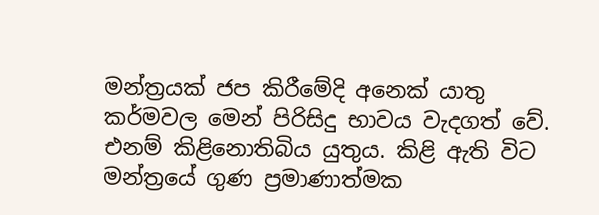මන්ත්‍රයක් ජප කිරීමේදි අනෙක් යාතු කර්මවල මෙන් පිරිසිදු භාවය වැදගත් වේ. එනම් කිළිනොතිබිය යුතුය. කිළි ඇති විට මන්ත්‍රයේ ගුණ ප්‍රමාණාත්මක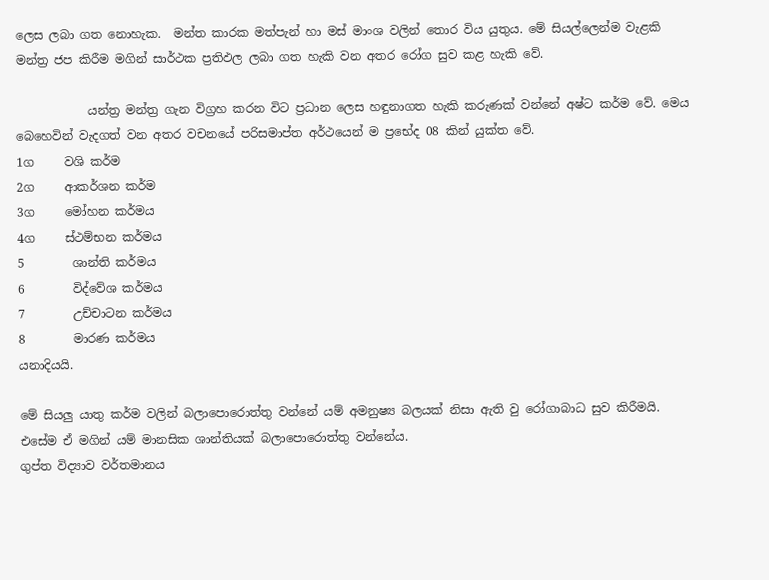ලෙස ලබා ගත නොහැක.  මන්ත කාරක මත්පැන් හා මස් මාංශ වලින් තොර විය යුතුය. මේ සියල්ලෙන්ම වැළකි මන්ත්‍ර ජප කිරීම මගින් සාර්ථක ප්‍රතිඵල ලබා ගත හැකි වන අතර රෝග සුව කළ හැකි වේ.

            යන්ත්‍ර මන්ත්‍ර ගැන විග්‍රහ කරන විට ප්‍රධාන ලෙස හඳුනාගත හැකි කරුණක් වන්නේ අෂ්ට කර්ම වේ. මෙය බෙහෙවින් වැදගත් වන අතර වචනයේ පරිසමාප්ත අර්ථයෙන් ම ප්‍රභේද 08 කින් යුක්ත වේ.
1ග     වශි කර්ම
2ග     ආකර්ශන කර්ම
3ග     මෝහන කර්මය
4ග     ස්ථම්භන කර්මය
5        ශාන්ති කර්මය
6        විද්වේශ කර්මය
7        උච්චාටන කර්මය
8        මාරණ කර්මය
යනාදියයි.

මේ සියලු යාතු කර්ම වලින් බලාපොරොත්තු වන්නේ යම් අමනුෂ්‍ය බලයක් නිසා ඇති වු රෝගාබාධ සුව කිරීමයි. එසේම ඒ මගින් යම් මානසික ශාන්තියක් බලාපොරොත්තු වන්නේය.
ගුප්ත විද්‍යාව වර්තමානය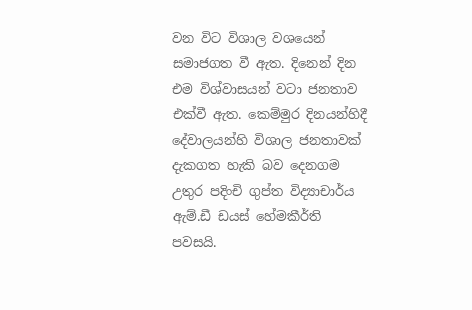වන විට විශාල වශයෙන් සමාජගත වී ඇත. දිනෙන් දින එම විශ්වාසයන් වටා ජනතාව එක්වී ඇත. කෙම්මුර දිනයන්හිදී දේවාලයන්හි විශාල ජනතාවක් දැකගත හැකි බව දෙනගම උතුර පදිංචි ගුප්ත විද්‍යාචාර්ය ඇම්.ඩී ඩයස් හේමකීර්ති පවසයි.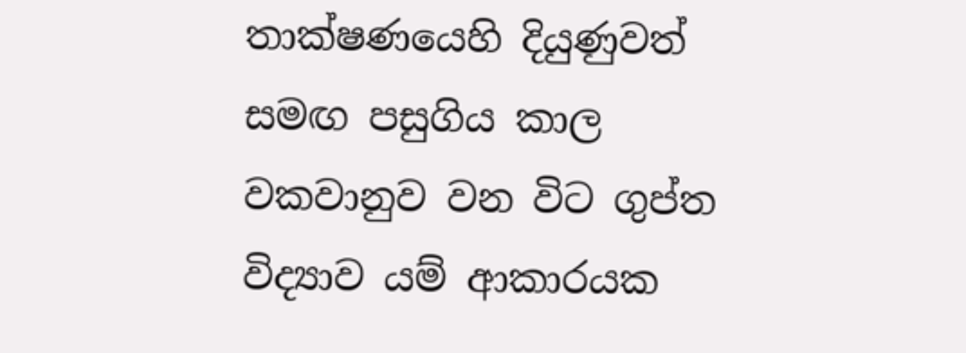තාක්ෂණයෙහි දියුණුවත් සමඟ පසුගිය කාල වකවානුව වන විට ගුප්ත විද්‍යාව යම් ආකාරයක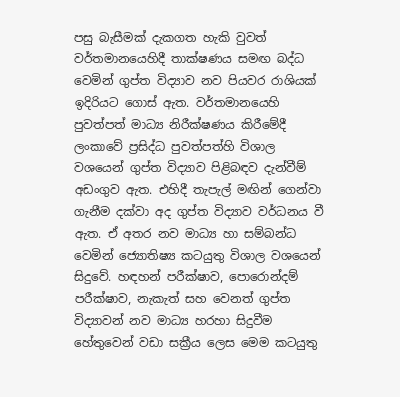පසු බැසීමක් දැකගත හැකි වුවත් වර්තමානයෙහිදී තාක්ෂණය සමඟ බද්ධ වෙමින් ගුප්ත විද්‍යාව නව පියවර රාශියක් ඉදිරියට ගොස් ඇත. වර්තමානයෙහි පුවත්පත් මාධ්‍ය නිරීක්ෂණය කිරීමේදී ලංකාවේ ප්‍රසිද්ධ පුවත්පත්හි විශාල වශයෙන් ගුප්ත විද්‍යාව පිළිබඳව දැන්වීම් අඩංගුව ඇත. එහිදී තැපැල් මඟින් ගෙන්වා ගැනීම දක්වා අද ගුප්ත විද්‍යාව වර්ධනය වී ඇත. ඒ අතර නව මාධ්‍ය හා සම්බන්ධ වෙමින් ජ්‍යොතිෂ්‍ය කටයුතු විශාල වශයෙන් සිදුවේ. හඳහන් පරීක්ෂාව, පොරොන්දම් පරීක්ෂාව, නැකැත් සහ වෙනත් ගුප්ත විද්‍යාවන් නව මාධ්‍ය හරහා සිදුවීම හේතුවෙන් වඩා සක්‍රීය ලෙස මෙම කටයුතු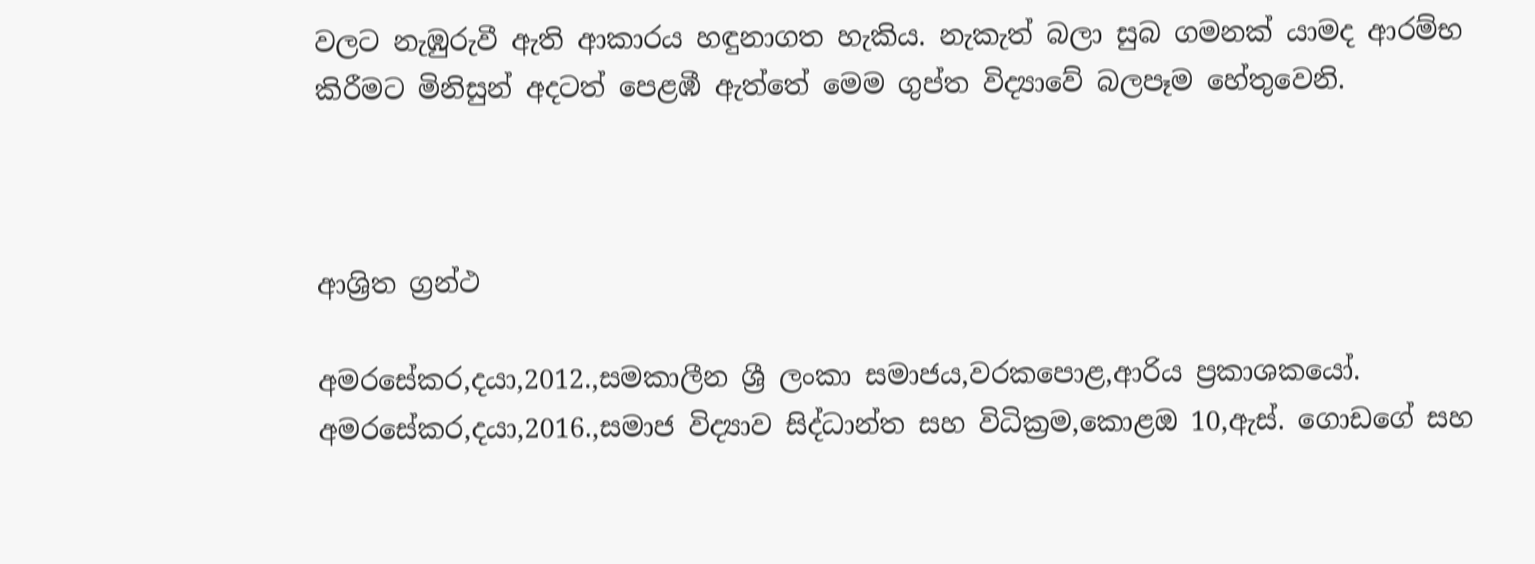වලට නැඹුරුවී ඇති ආකාරය හඳුනාගත හැකිය. නැකැත් බලා සුබ ගමනක් යාමද ආරම්භ කිරීමට මිනිසුන් අදටත් පෙළඹී ඇත්තේ මෙම ගුප්ත විද්‍යාවේ බලපෑම හේතුවෙනි.



ආශ්‍රිත ග්‍රන්ථ

අමරසේකර,දයා,2012.,සමකාලීන ශ්‍රී ලංකා සමාජය,වරකපොළ,ආරිය ප්‍රකාශකයෝ.
අමරසේකර,දයා,2016.,සමාජ විද්‍යාව සිද්ධාන්ත සහ විධික්‍රම,කොළඔ 10,ඇස්. ගොඩගේ සහ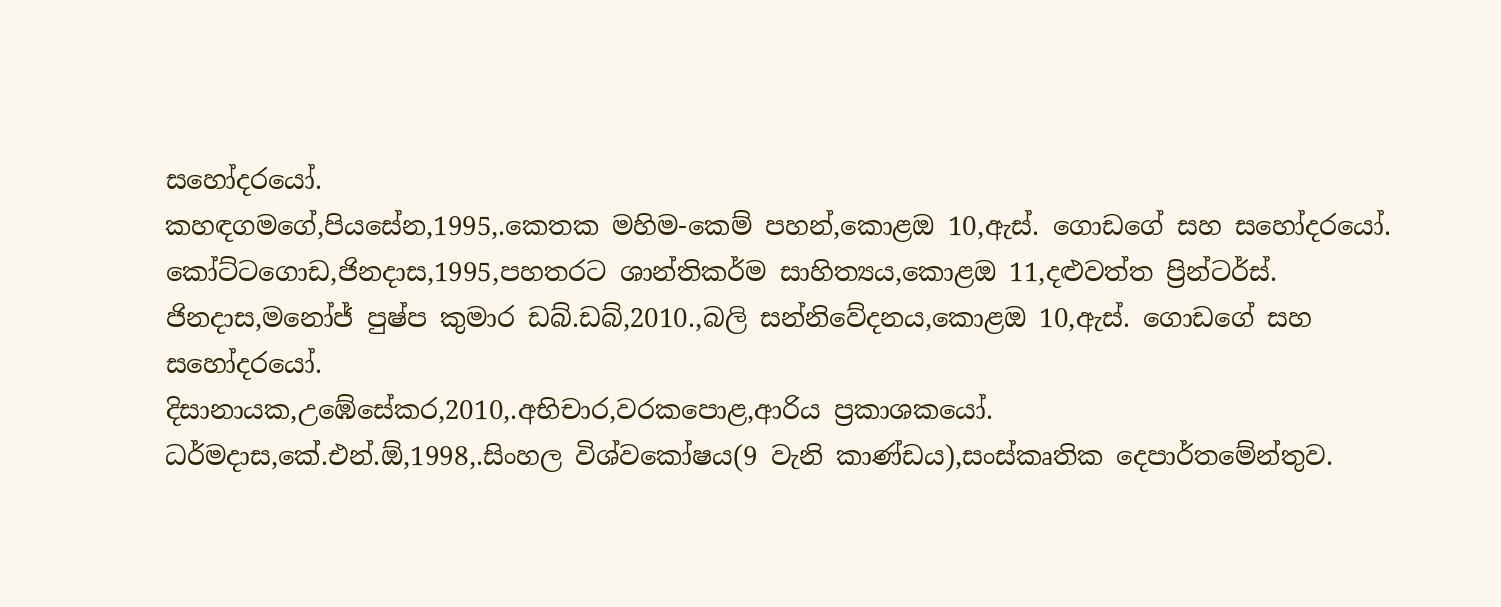සහෝදරයෝ.
කහඳගමගේ,පියසේන,1995,.කෙතක මහිම-කෙම් පහන්,කොළඔ 10,ඇස්. ගොඩගේ සහ සහෝදරයෝ.
කෝට්ටගොඩ,ජිනදාස,1995,පහතරට ශාන්තිකර්ම සාහිත්‍යය,කොළඔ 11,දළුවත්ත ප්‍රින්ටර්ස්.
ජිනදාස,මනෝජ් පුෂ්ප කුමාර ඩබ්.ඩබ්,2010.,බලි සන්නිවේදනය,කොළඔ 10,ඇස්. ගොඩගේ සහ සහෝදරයෝ.
දිසානායක,උඹේසේකර,2010,.අභිචාර,වරකපොළ,ආරිය ප්‍රකාශකයෝ.
ධර්මදාස,කේ.එන්.ඕ,1998,.සිංහල විශ්වකෝෂය(9 වැනි කාණ්ඩය),සංස්කෘතික දෙපාර්තමේන්තුව.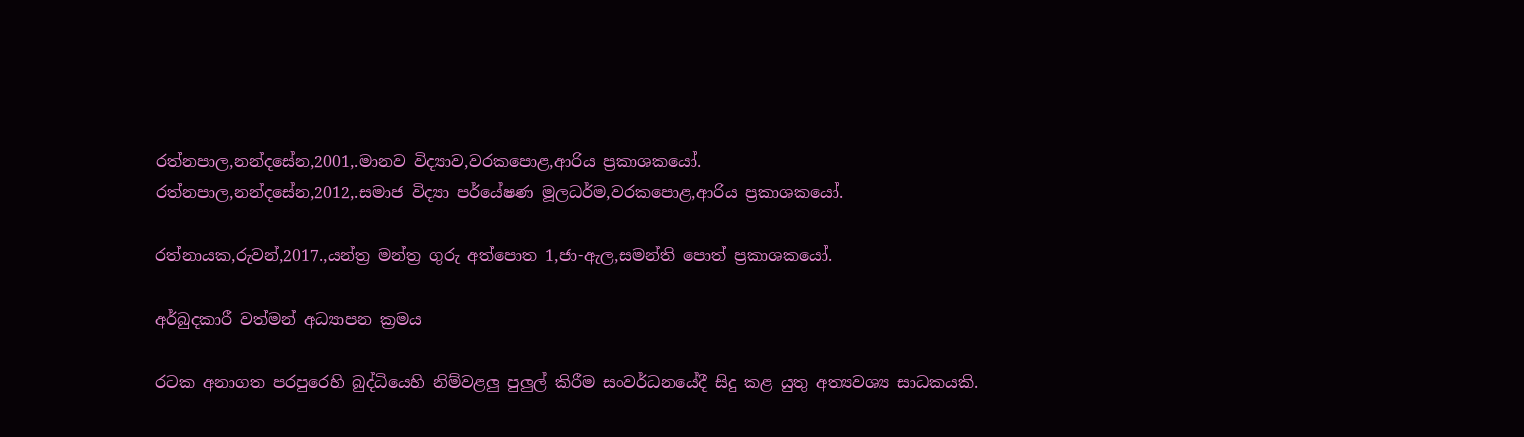රත්නපාල,නන්දසේන,2001,.මානව විද්‍යාව,වරකපොළ,ආරිය ප්‍රකාශකයෝ.
රත්නපාල,නන්දසේන,2012,.සමාජ විද්‍යා පර්යේෂණ මූලධර්ම,වරකපොළ,ආරිය ප්‍රකාශකයෝ.

රත්නායක,රුවන්,2017.,යන්ත්‍ර මන්ත්‍ර ගුරු අත්පොත 1,ජා-ඇල,සමන්ති පොත් ප්‍රකාශකයෝ.

අර්බුදකාරී වත්මන් අධ්‍යාපන ක්‍රමය

රටක අනාගත පරපුරෙහි බුද්ධියෙහි නිම්වළලු පුලුල් කිරීම සංවර්ධනයේදී සිදු කළ යුතු අත්‍යවශ්‍ය සාධකයකි.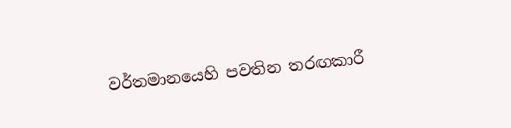වර්තමානයෙහි පවතින තරඟකාරී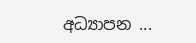අධ්‍යාපන ...